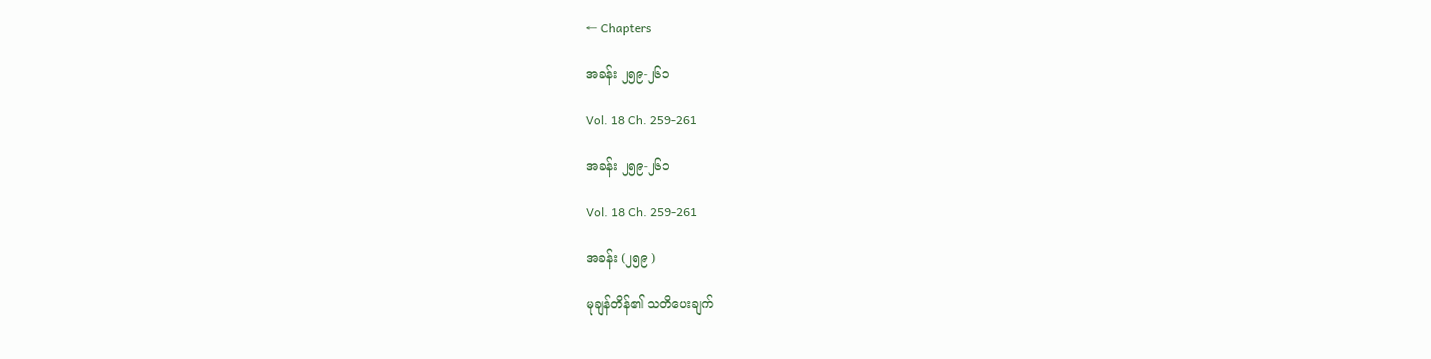← Chapters

အခန်း ၂၅၉-၂၆၁

Vol. 18 Ch. 259-261

အခန်း ၂၅၉-၂၆၁

Vol. 18 Ch. 259-261

အခန်း (၂၅၉ )

မုချန်တိန်၏ သတိပေးချက်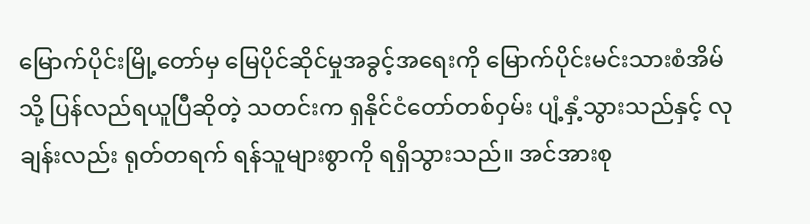မြောက်ပိုင်းမြို့တော်မှ မြေပိုင်ဆိုင်မှုအခွင့်အရေးကို မြောက်ပိုင်းမင်းသားစံအိမ်သို့ ပြန်လည်ရယူပြီဆိုတဲ့ သတင်းက ရှနိုင်ငံတော်တစ်ဝှမ်း ပျံ့နှံ့သွားသည်နှင့် လုချန်းလည်း ရုတ်တရက် ရန်သူများစွာကို ရရှိသွားသည်။ အင်အားစု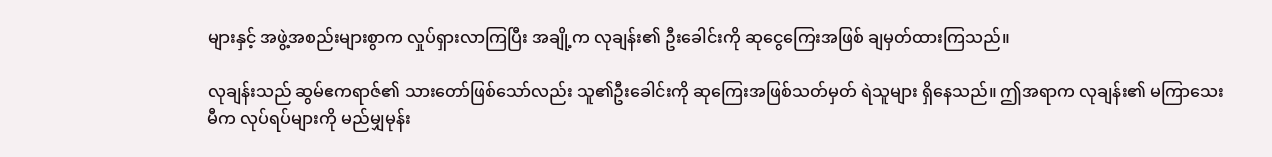များနှင့် အဖွဲ့အစည်းများစွာက လှုပ်ရှားလာကြပြီး အချို့က လုချန်း၏ ဦးခေါင်းကို ဆုငွေကြေးအဖြစ် ချမှတ်ထားကြသည်။

လုချန်းသည် ဆွမ်ဧကရာဇ်၏ သားတော်ဖြစ်သော်လည်း သူ၏ဦးခေါင်းကို ဆုကြေးအဖြစ်သတ်မှတ် ရဲသူများ ရှိနေသည်။ ဤအရာက လုချန်း၏ မကြာသေးမီက လုပ်ရပ်များကို မည်မျှမုန်း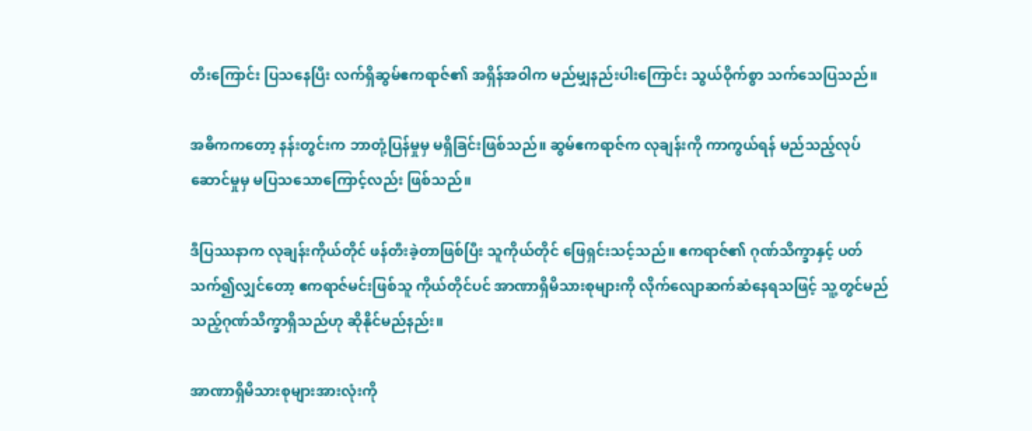တီးကြောင်း ပြသနေပြီး လက်ရှိဆွမ်ဧကရာဇ်၏ အရှိန်အဝါက မည်မျှနည်းပါးကြောင်း သွယ်ဝိုက်စွာ သက်သေပြသည်။

အဓိကကတော့ နန်းတွင်းက ဘာတုံ့ပြန်မှုမှ မရှိခြင်းဖြစ်သည်။ ဆွမ်ဧကရာဇ်က လုချန်းကို ကာကွယ်ရန် မည်သည့်လုပ်ဆောင်မှုမှ မပြသသောကြောင့်လည်း ဖြစ်သည်။

ဒီပြဿနာက လုချန်းကိုယ်တိုင် ဖန်တီးခဲ့တာဖြစ်ပြီး သူကိုယ်တိုင် ဖြေရှင်းသင့်သည်။ ဧကရာဇ်၏ ဂုဏ်သိက္ခာနှင့် ပတ်သက်၍လျှင်‌တော့ ဧကရာဇ်မင်းဖြစ်သူ ကိုယ်တိုင်ပင် အာဏာရှိမိသားစုများကို လိုက်လျောဆက်ဆံနေရသဖြင့် သူ့တွင်မည်သည့်ဂုဏ်သိက္ခာရှိသည်ဟု ဆိုနိုင်မည်နည်း။

အာဏာရှိမိသားစုများအားလုံးကို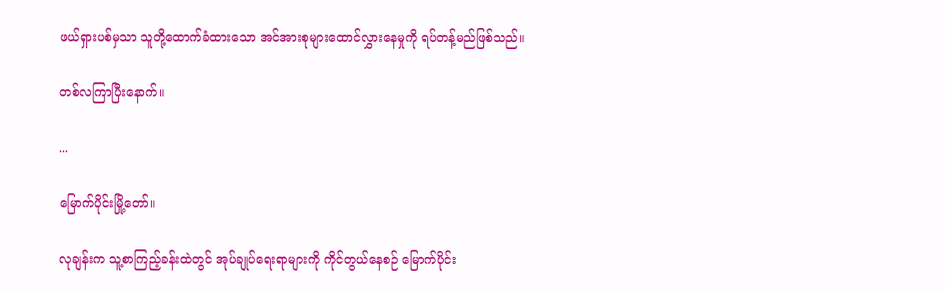ဖယ်ရှားပစ်မှသာ သူတို့ထောက်ခံထားသော အင်အားစုများထောင်လွှားနေမှုကို ရပ်တန့်မည်ဖြစ်သည်။

တစ်လကြာပြီးနောက်။

...

မြောက်ပိုင်းမြို့တော်။

လုချန်းက သူ့စာကြည့်ခန်းထဲတွင် အုပ်ချုပ်ရေးရာများကို ကိုင်တွယ်နေစဉ် မြောက်ပိုင်း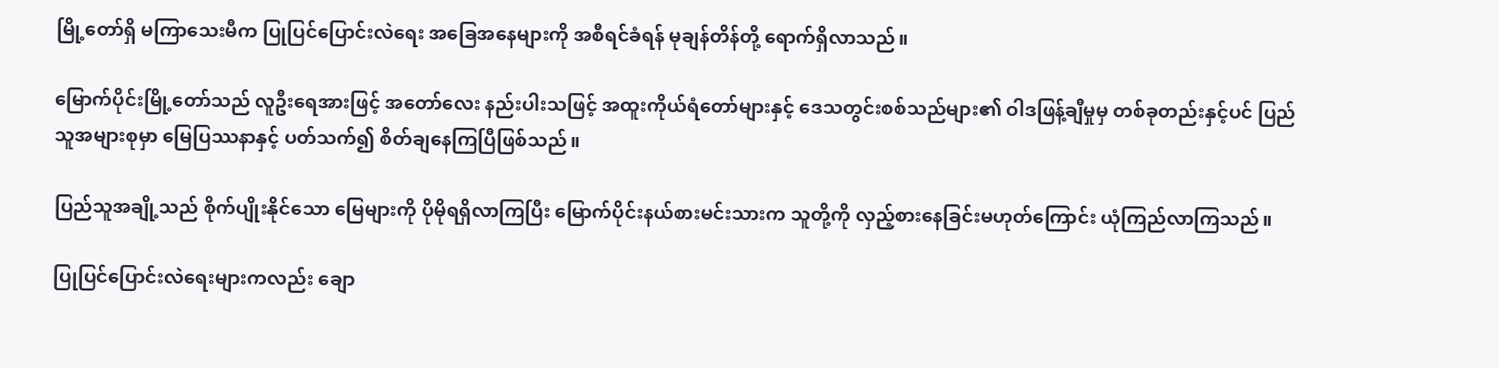မြို့တော်ရှိ မကြာသေးမီက ပြုပြင်ပြောင်းလဲရေး အခြေအနေများကို အစီရင်ခံရန် မုချန်တိန်တို့ ရောက်ရှိလာသည်။

မြောက်ပိုင်းမြို့တော်သည် လူဦးရေအားဖြင့် အတော်လေး နည်းပါးသဖြင့် အထူးကိုယ်ရံတော်များနှင့် ဒေသတွင်းစစ်သည်များ၏ ဝါဒဖြန့်ချီမှုမှ တစ်ခုတည်းနှင့်ပင် ပြည်သူအများစုမှာ မြေပြဿနာနှင့် ပတ်သက်၍ စိတ်ချ‌နေကြပြီဖြစ်သည်။

ပြည်သူအချို့သည် စိုက်ပျိုးနိုင်သော မြေများကို ပိုမိုရရှိလာကြပြီး မြောက်ပိုင်းနယ်စားမင်းသားက သူတို့ကို လှည့်စားနေခြင်းမဟုတ်ကြောင်း ယုံကြည်လာကြသည်။

ပြုပြင်ပြောင်းလဲရေးများကလည်း ချော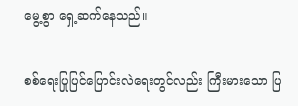မွေ့စွာ ရှေ့ဆက်နေသည်။

စစ်ရေးပြုပြင်ပြောင်းလဲရေးတွင်လည်း ကြီးမားသော ပြ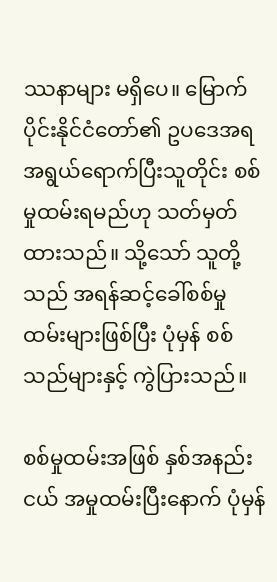ဿနာများ မရှိပေ။ မြောက်ပိုင်းနိုင်ငံတော်၏ ဥပဒေအရ အရွယ်‌ရောက်ပြီးသူတိုင်း စစ်မှုထမ်းရမည်ဟု သတ်မှတ်ထားသည်။ သို့သော် သူတို့သည် အရန်ဆင့်ခေါ်စစ်မှုထမ်းများဖြစ်ပြီး ပုံမှန် စစ်သည်များနှင့် ကွဲပြားသည်။

စစ်မှုထမ်းအဖြစ် နှစ်အနည်းငယ် အမှုထမ်းပြီးနောက် ပုံမှန်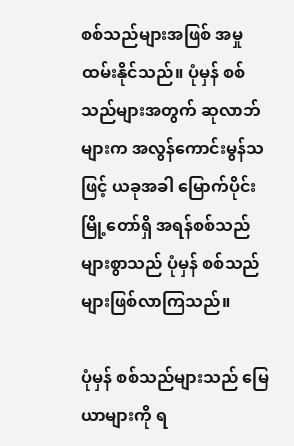စစ်သည်များအဖြစ် အမှုထမ်းနိုင်သည်။ ပုံမှန် စစ်သည်များအတွက် ဆုလာဘ်များက အလွန်ကောင်းမွန်သဖြင့် ယခုအခါ မြောက်ပိုင်းမြို့တော်ရှိ အရန်စစ်သည်များစွာသည် ပုံမှန် စစ်သည်များဖြစ်လာကြသည်။

ပုံမှန် စစ်သည်များသည် မြေယာများကို ရ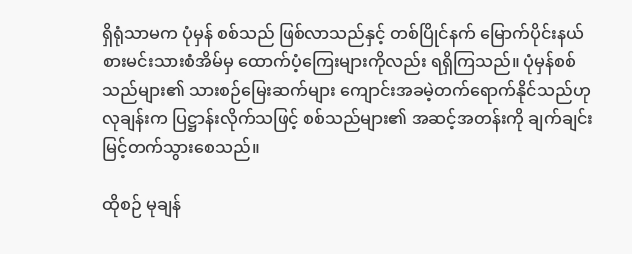ရှိရုံသာမက ပုံမှန် စစ်သည် ဖြစ်လာသည်နှင့် တစ်ပြိုင်နက် မြောက်ပိုင်းနယ်စားမင်းသားစံအိမ်မှ ထောက်ပံ့ကြေးများကိုလည်း ရရှိကြသည်။ ပုံမှန်စစ်သည်များ၏ သားစဉ်မြေးဆက်များ ကျောင်းအခမဲ့တက်ရောက်နိုင်သည်ဟု လုချန်းက ပြဋ္ဌာန်းလိုက်သဖြင့် စစ်သည်များ၏ အဆင့်အတန်းကို ချက်ချင်းမြင့်တက်သွားစေသည်။

ထိုစဉ် မုချန်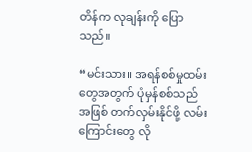တိန်က လုချန်းကို ပြောသည်။

“မင်းသား။ အရန်စစ်မှုထမ်းတွေအတွက် ပုံမှန်စစ်သည်အဖြစ် တက်လှမ်းနိုင်ဖို့ လမ်းကြောင်းတွေ လို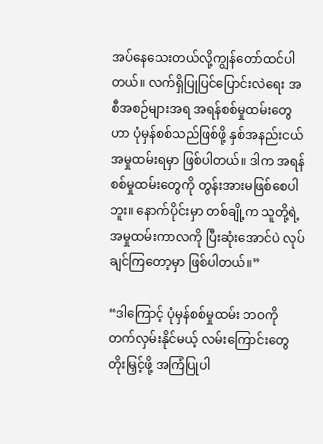အပ်နေသေးတယ်လို့ကျွန်တော်ထင်ပါတယ်။ လက်ရှိပြုပြင်ပြောင်းလဲရေး အစီအစဉ်များအရ အရန်စစ်မှုထမ်းတွေဟာ ပုံမှန်စစ်သည်ဖြစ်ဖို့ နှစ်အနည်းငယ် အမှုထမ်းရမှာ ဖြစ်ပါတယ်။ ဒါက အရန်စစ်မှုထမ်းတွေကို တွန်းအားမဖြစ်စေပါဘူး။ နောက်ပိုင်းမှာ တစ်ချို့က ‌သူတို့ရဲ့ အမှုထမ်းကာလကို ပြီးဆုံးအောင်ပဲ လုပ်ချင်ကြတော့မှာ ဖြစ်ပါတယ်။”

“ဒါကြောင့် ပုံမှန်စစ်မှုထမ်း ဘဝကို တက်လှမ်းနိုင်မယ့် လမ်းကြောင်းတွေ တိုးမြှင့်ဖို့ အကြံပြုပါ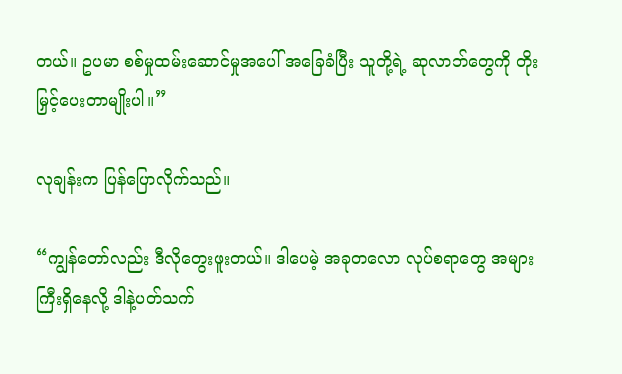တယ်။ ဥပမာ စစ်မှုထမ်းဆောင်မှုအပေါ် အခြေခံပြီး သူတို့ရဲ့ ဆုလာဘ်တွေကို တိုးမြှင့်ပေးတာမျိုးပါ။”

လုချန်းက ပြန်ပြောလိုက်သည်။

“ကျွန်တော်လည်း ဒီလိုတွေးဖူးတယ်။ ဒါပေမဲ့ အခုတလော လုပ်စရာတွေ အများကြီးရှိနေလို့ ဒါနဲ့ပတ်သက်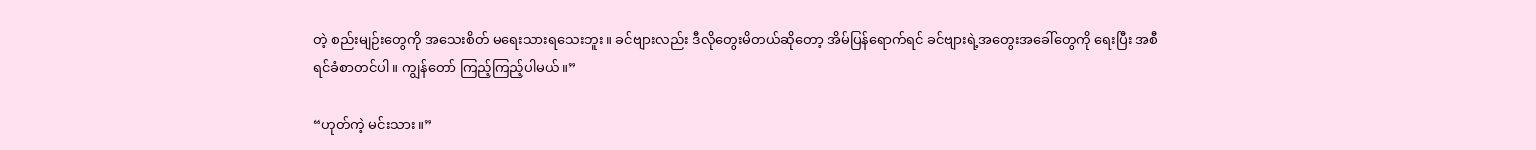တဲ့ စည်းမျဉ်းတွေကို အသေးစိတ် မရေးသားရသေးဘူး။ ခင်ဗျားလည်း ဒီလိုတွေးမိတယ်ဆိုတော့ အိမ်ပြန်ရောက်ရင် ခင်ဗျားရဲ့အတွေးအခေါ်တွေကို ရေးပြီး အစီရင်ခံစာတင်ပါ။ ကျွန်တော် ကြည့်ကြည့်ပါမယ်။”

“ဟုတ်ကဲ့ မင်းသား။”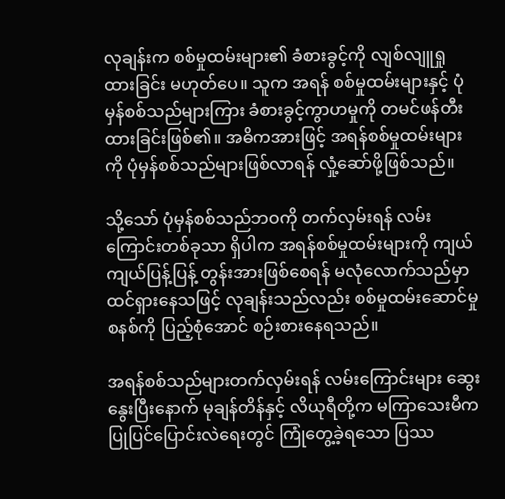လုချန်းက စစ်မှုထမ်းများ၏ ခံစားခွင့်ကို လျစ်လျူရှုထားခြင်း မဟုတ်ပေ။ သူက အရန် စစ်မှုထမ်းများနှင့် ပုံမှန်စစ်သည်များကြား ခံစားခွင့်ကွာဟမှုကို တမင်ဖန်တီးထားခြင်းဖြစ်၏။ အဓိကအားဖြင့် အရန်စစ်မှုထမ်းများကို ပုံမှန်စစ်သည်များဖြစ်လာရန် လှုံ့ဆော်ဖို့ဖြစ်သည်။

သို့သော် ပုံမှန်စစ်သည်ဘဝကို တက်လှမ်းရန် လမ်းကြောင်းတစ်ခုသာ ရှိပါက အရန်စစ်မှုထမ်းများကို ကျယ်ကျယ်ပြန့်ပြန့် တွန်းအားဖြစ်စေရန် မလုံလောက်သည်မှာ ထင်ရှားနေသဖြင့် လုချန်းသည်လည်း စစ်မှုထမ်းဆောင်မှုစနစ်ကို ပြည့်စုံအောင် စဉ်းစားနေရသည်။

အရန်စစ်သည်များတက်လှမ်းရန် လမ်းကြောင်းများ ဆွေးနွေးပြီးနောက် မုချန်တိန်နှင့် လိယုရီတို့က မကြာသေးမီက ပြုပြင်ပြောင်းလဲရေးတွင် ကြုံတွေ့ခဲ့ရသော ပြဿ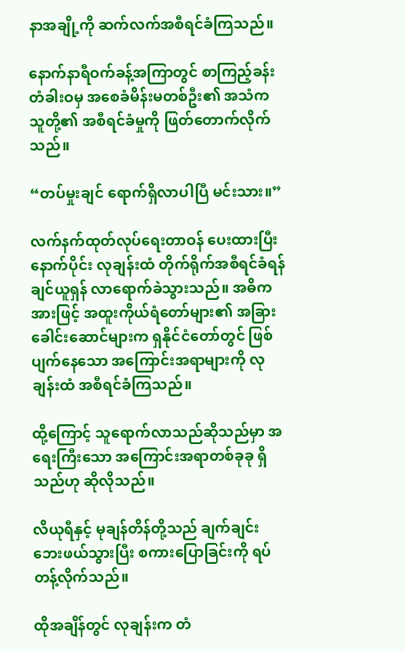နာအချို့ကို ဆက်လက်အစီရင်ခံကြသည်။

နောက်နာရီဝက်ခန့်အကြာတွင် စာကြည့်ခန်းတံခါးဝမှ အစေခံမိန်းမတစ်ဦး၏ အသံက သူတို့၏ အစီရင်ခံမှုကို ဖြတ်တောက်လိုက်သည်။

“တပ်မှုးချင် ရောက်ရှိလာပါပြီ မင်းသား။”

လက်နက်ထုတ်လုပ်ရေးတာဝန် ပေးထားပြီးနောက်ပိုင်း လုချန်းထံ တိုက်ရိုက်အစီရင်ခံရန် ချင်ယူရှန် လာရောက်ခဲသွားသည်။ အဓိကအားဖြင့် အထူးကိုယ်ရံတော်များ၏ အခြားခေါင်းဆောင်များက ရှနိုင်ငံတော်တွင် ဖြစ်ပျက်နေသော အကြောင်းအရာများကို လုချန်းထံ အစီရင်ခံကြသည်။

ထို့ကြောင့် သူရောက်လာသည်ဆိုသည်မှာ အရေးကြီးသော အကြောင်းအရာတစ်ခုခု ရှိသည်ဟု ဆိုလိုသည်။

လိယုရီနှင့် မုချန်တိန်တို့သည် ချက်ချင်း ဘေးဖယ်သွားပြီး စကားပြောခြင်းကို ရပ်တန့်လိုက်သည်။

ထိုအချိန်တွင် လုချန်းက တံ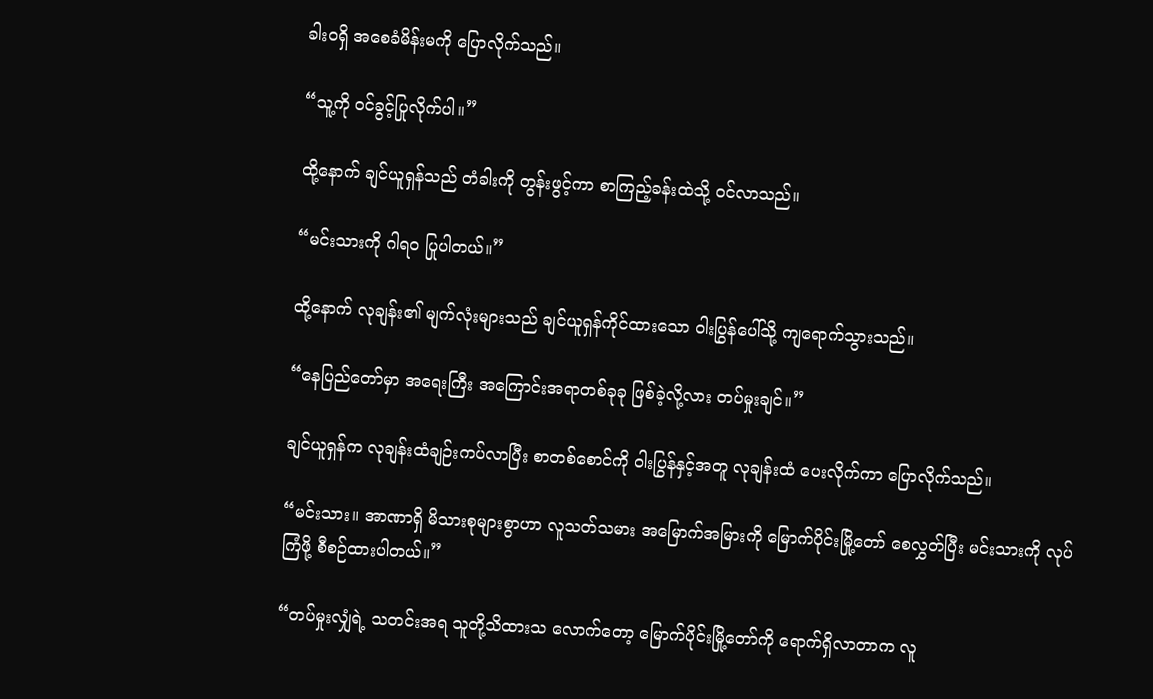ခါးဝရှိ အစေခံမိန်းမကို ပြောလိုက်သည်။

“သူ့ကို ဝင်ခွင့်ပြုလိုက်ပါ။”

ထို့နောက် ချင်ယူရှန်သည် တံခါးကို တွန်းဖွင့်ကာ စာကြည့်ခန်းထဲသို့ ဝင်လာသည်။

“မင်းသားကို ဂါရဝ ပြုပါတယ်။”

ထို့နောက် လုချန်း၏ မျက်လုံးများသည် ချင်ယူရှန်ကိုင်ထားသော ဝါးပြွန်ပေါ်သို့ ကျရောက်သွားသည်။

“နေပြည်တော်မှာ အရေးကြီး အကြောင်းအရာတစ်ခုခု ဖြစ်ခဲ့လို့လား တပ်မှုးချင်။”

ချင်ယူရှန်က လုချန်းထံချဉ်းကပ်လာပြီး စာတစ်‌စောင်ကို ဝါးပြွန်နှင့်အတူ လုချန်းထံ ပေးလိုက်ကာ ပြောလိုက်သည်။

“မင်းသား။ အာဏာရှိ မိသားစုများစွာဟာ လူသတ်သမား အမြောက်အမြားကို မြောက်ပိုင်းမြို့တော် စေလွှတ်ပြီး မင်းသားကို လုပ်ကြံဖို့ စီစဉ်ထားပါတယ်။”

“တပ်မှုးလျှံရဲ့ သတင်းအရ သူတို့သိထားသ လောက်တော့ မြောက်ပိုင်းမြို့တော်ကို ရောက်ရှိလာတာက လူ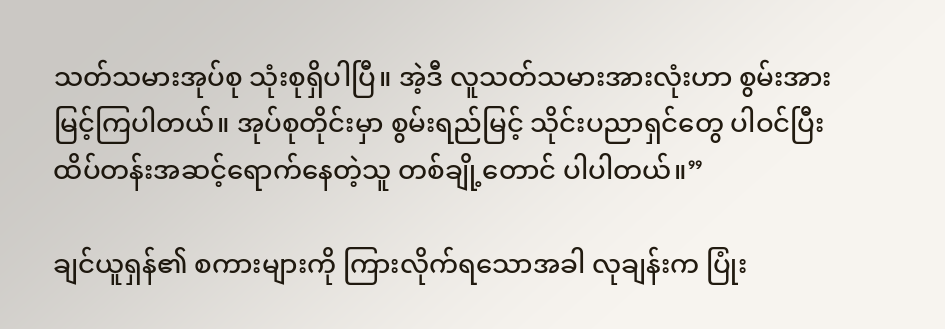သတ်သမားအုပ်စု သုံးစုရှိပါပြီ။ အဲ့ဒီ လူသတ်သမားအားလုံးဟာ စွမ်းအားမြင့်ကြပါတယ်။ အုပ်စုတိုင်းမှာ စွမ်းရည်မြင့် သိုင်းပညာရှင်တွေ ပါဝင်ပြီး ထိပ်တန်းအဆင့်ရောက်နေတဲ့သူ တစ်ချို့တောင် ပါပါတယ်။”

ချင်ယူရှန်၏ စကားများကို ကြားလိုက်ရသောအခါ လုချန်းက ပြုံး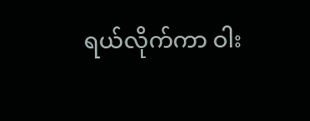ရယ်လိုက်ကာ ဝါး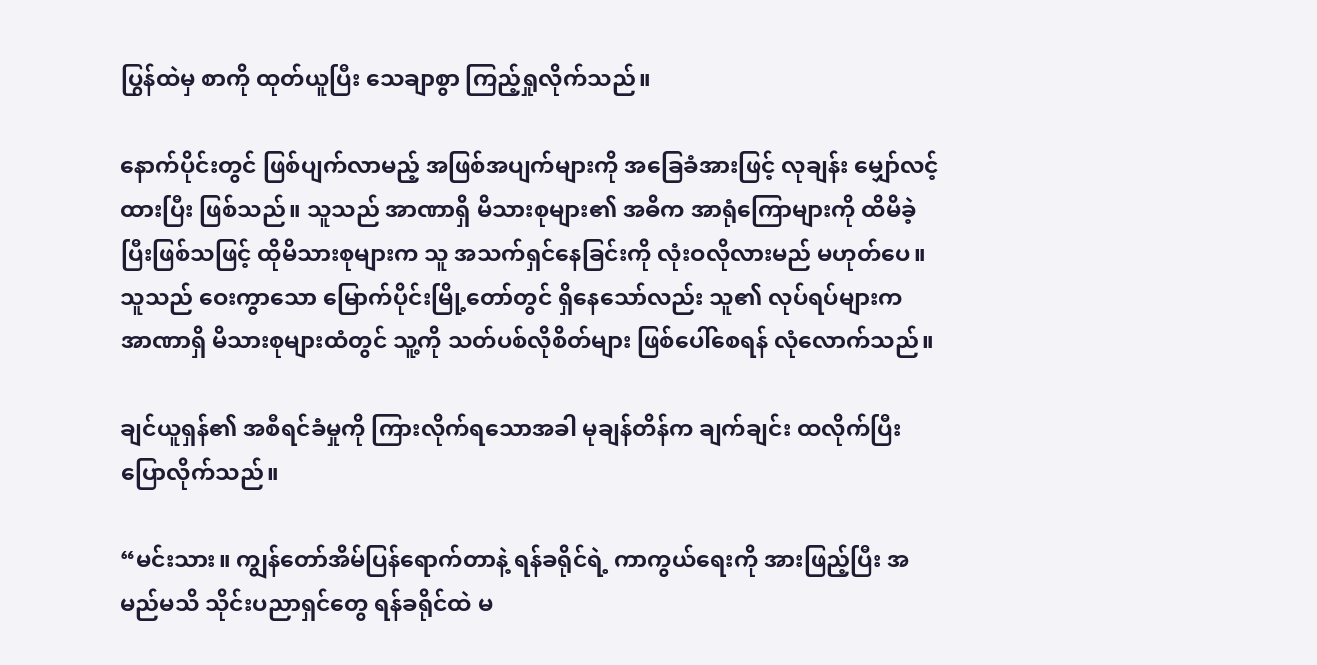ပြွန်ထဲမှ စာကို ထုတ်ယူပြီး သေချာစွာ ကြည့်ရှုလိုက်သည်။

နောက်ပိုင်းတွင် ဖြစ်ပျက်လာမည့် အဖြစ်အပျက်များကို အခြေခံအားဖြင့် လုချန်း မျှော်လင့်ထားပြီး ဖြစ်သည်။ သူသည် အာဏာရှိ မိသားစုများ၏ အဓိက အာရုံကြောများကို ထိမိခဲ့ပြီးဖြစ်သဖြင့် ထိုမိသားစုများက သူ အသက်ရှင်နေခြင်းကို လုံးဝလိုလားမည် မဟုတ်ပေ။ သူသည် ဝေးကွာသော မြောက်ပိုင်းမြို့တော်တွင် ရှိနေသော်လည်း သူ၏ လုပ်ရပ်များက အာဏာရှိ မိသားစုများထံတွင် သူ့ကို သတ်ပစ်လိုစိတ်များ ဖြစ်ပေါ်စေရန် လုံလောက်သည်။

ချင်ယူရှန်၏ အစီရင်ခံမှုကို ကြားလိုက်ရသောအခါ မုချန်တိန်က ချက်ချင်း ထလိုက်ပြီး ပြောလိုက်သည်။

“မင်းသား။ ကျွန်တော်အိမ်ပြန်ရောက်တာနဲ့ ရန်ခရိုင်ရဲ့ ကာကွယ်ရေးကို အားဖြည့်ပြီး အမည်မသိ သိုင်းပညာရှင်တွေ ရန်ခရိုင်ထဲ မ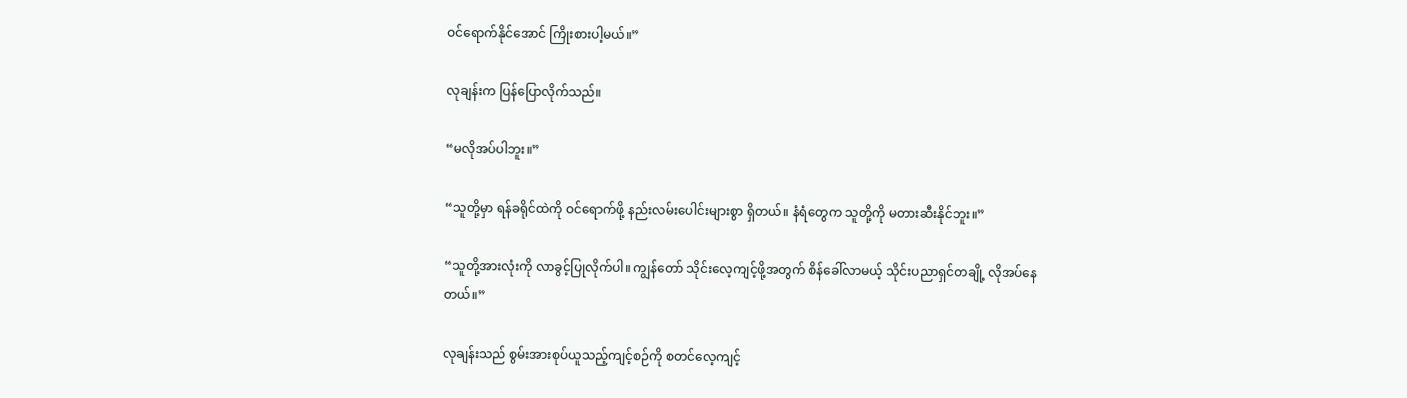ဝင်ရောက်နိုင်အောင် ကြိုးစားပါ့မယ်။”

လုချန်းက ပြန်ပြောလိုက်သည်။

“မလိုအပ်ပါဘူး။”

“သူတို့မှာ ရန်ခရိုင်ထဲကို ဝင်ရောက်ဖို့ နည်းလမ်းပေါင်းများစွာ ရှိတယ်။ နံရံတွေက သူတို့ကို မတားဆီးနိုင်ဘူး။”

“သူတို့အားလုံးကို လာခွင့်ပြုလိုက်ပါ။ ကျွန်တော် သိုင်းလေ့ကျင့်ဖို့အတွက် စိန်ခေါ်လာမယ့် သိုင်းပညာရှင်တချို့ လိုအပ်နေတယ်။”

လုချန်းသည် စွမ်းအားစုပ်ယူသည့်ကျင့်စဉ်ကို စတင်လေ့ကျင့်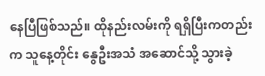နေပြီဖြစ်သည်။ ထိုနည်းလမ်းကို ရရှိပြီးကတည်းက သူနေ့တိုင်း ‌နွေဦးအသံ အဆောင်သို့ သွားခဲ့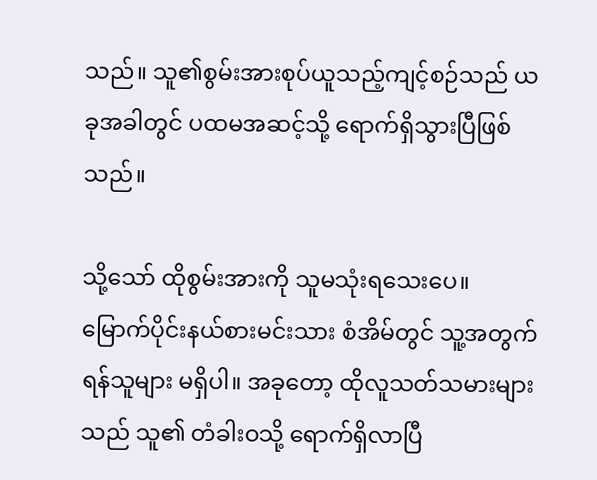သည်။ သူ၏စွမ်းအားစုပ်ယူသည့်ကျင့်စဉ်သည် ယခုအခါတွင် ပထမအဆင့်သို့ ရောက်ရှိသွားပြီဖြစ်သည်။

သို့သော် ထိုစွမ်းအားကို သူမသုံးရသေးပေ။ မြောက်ပိုင်းနယ်စားမင်းသား စံအိမ်တွင် သူ့အတွက် ရန်သူများ မရှိပါ။ အခုတော့ ထိုလူသတ်သမားများသည် သူ၏ တံခါးဝသို့ ရောက်ရှိလာပြီ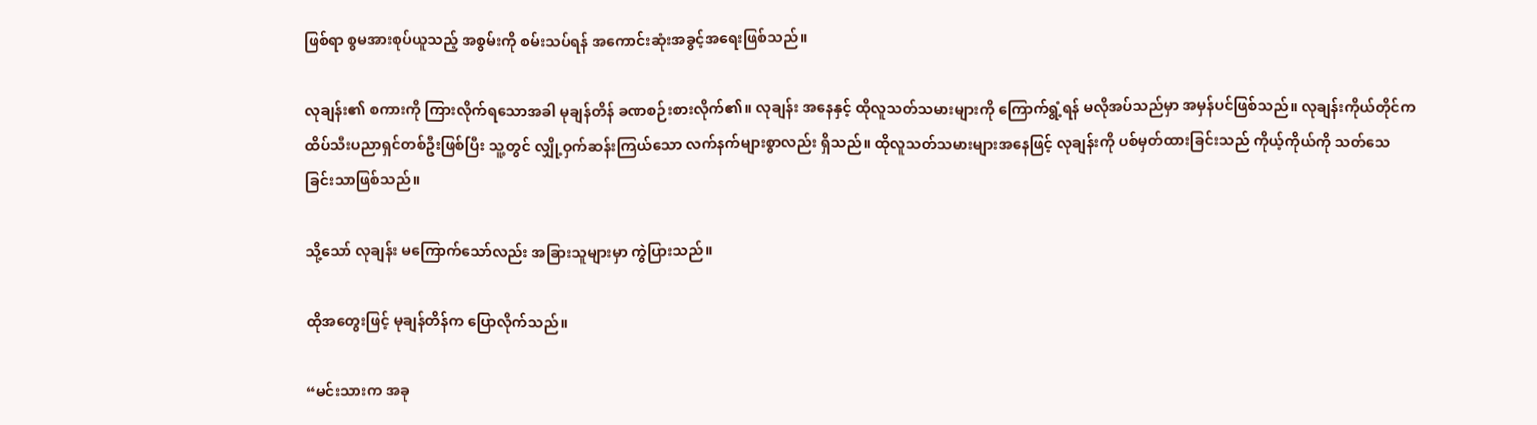ဖြစ်ရာ စွမအားစုပ်ယူသည့် အစွမ်းကို စမ်းသပ်ရန် အကောင်းဆုံးအခွင့်အရေးဖြစ်သည်။

လုချန်း၏ စကားကို ကြားလိုက်ရသောအခါ မုချန်တိန် ခဏစဉ်းစားလိုက်၏။ လုချန်း အနေနှင့် ထိုလူသတ်သမားများကို ကြောက်ရွံ့ရန် မလိုအပ်သည်မှာ အမှန်ပင်ဖြစ်သည်။ လုချန်းကိုယ်တိုင်က ထိပ်သီးပညာရှင်တစ်ဦးဖြစ်ပြီး သူ့တွင် လျှို့ဝှက်ဆန်းကြယ်သော လက်နက်များစွာလည်း ရှိသည်။ ထိုလူသတ်သမားများအနေဖြင့် လုချန်းကို ပစ်မှတ်ထားခြင်းသည် ကိုယ့်ကိုယ်ကို သတ်သေခြင်းသာဖြစ်သည်။

သို့သော် လုချန်း မကြောက်သော်လည်း အခြားသူများမှာ ကွဲပြားသည်။

ထိုအတွေးဖြင့် မုချန်တိန်က ပြောလိုက်သည်။

“မင်းသားက အခု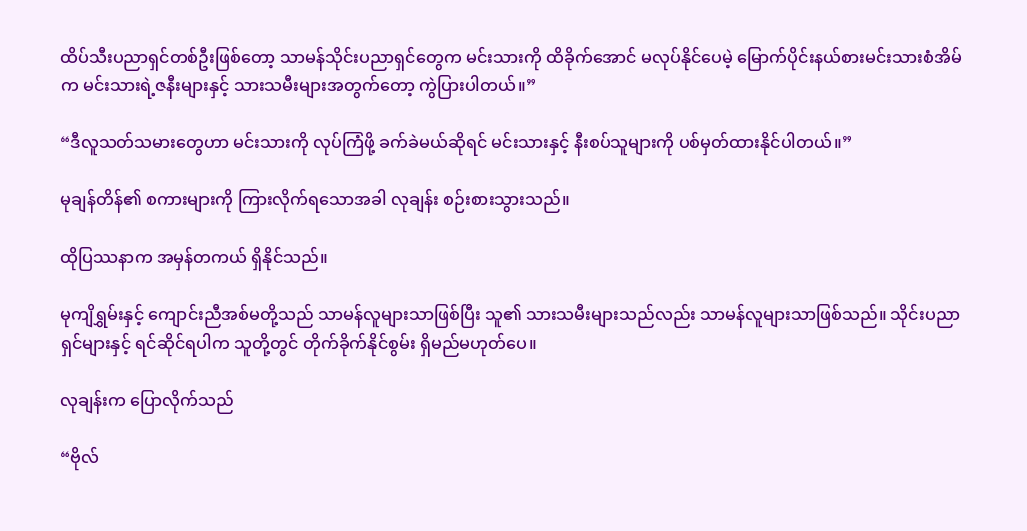ထိပ်သီးပညာရှင်တစ်ဦးဖြစ်တော့ သာမန်သိုင်းပညာရှင်တွေက မင်းသားကို ထိခိုက်အောင် မလုပ်နိုင်‌ပေမဲ့ မြောက်ပိုင်းနယ်စားမင်းသားစံအိမ်က မင်းသားရဲ့ဇနီးများနှင့် သားသမီးများအတွက်‌တော့ ကွဲပြားပါတယ်။”

“ဒီလူသတ်သမား‌‌တွေဟာ မင်းသားကို လုပ်ကြံဖို့ ခက်ခဲမယ်ဆိုရင် မင်းသားနှင့် နီးစပ်သူများကို ပစ်မှတ်ထားနိုင်ပါတယ်။”

မုချန်တိန်၏ စကားများကို ကြားလိုက်ရသောအခါ လုချန်း စဉ်းစားသွားသည်။

ထိုပြဿနာက အမှန်တကယ် ရှိနိုင်သည်။

မုကျိရွှမ်းနှင့် ကျောင်းညီအစ်မတို့သည် သာမန်လူများသာဖြစ်ပြီး သူ၏ သားသမီးများသည်လည်း သာမန်လူများသာဖြစ်သည်။ သိုင်းပညာရှင်များနှင့် ရင်ဆိုင်ရပါက သူတို့တွင် တိုက်ခိုက်နိုင်စွမ်း ရှိမည်မဟုတ်ပေ။

လုချန်းက ပြောလိုက်သည်

“ဗိုလ်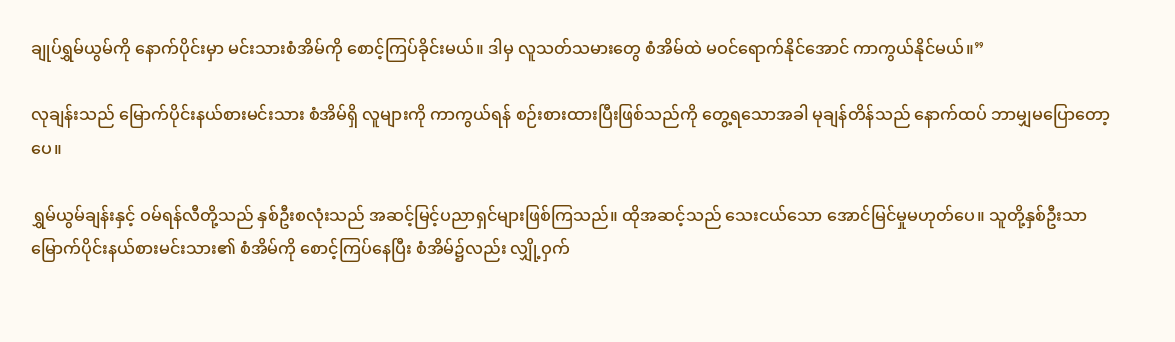ချုပ်ရွှမ်ယွမ်ကို နောက်ပိုင်းမှာ မင်းသားစံအိမ်ကို စောင့်ကြပ်ခိုင်းမယ်။ ဒါမှ လူသတ်သမားတွေ စံအိမ်ထဲ မဝင်ရောက်နိုင်အောင် ကာကွယ်နိုင်မယ်။”

လုချန်းသည် မြောက်ပိုင်းနယ်စားမင်းသား စံအိမ်ရှိ လူများကို ကာကွယ်ရန် စဉ်းစားထားပြီးဖြစ်သည်ကို တွေ့ရသောအခါ မုချန်တိန်သည် နောက်ထပ် ဘာမျှမပြောတော့ပေ။

ရွှမ်ယွမ်ချန်းနှင့် ဝမ်ရန်လီတို့သည် နှစ်ဦးစလုံးသည် အဆင့်မြင့်ပညာရှင်များဖြစ်ကြသည်။ ထိုအဆင့်သည် သေးငယ်သော အောင်မြင်မှုမဟုတ်ပေ။ သူတို့နှစ်ဦးသာ မြောက်ပိုင်းနယ်စားမင်းသား၏ စံအိမ်ကို စောင့်ကြပ်နေပြီး စံအိမ်၌လည်း လျှို့ဝှက်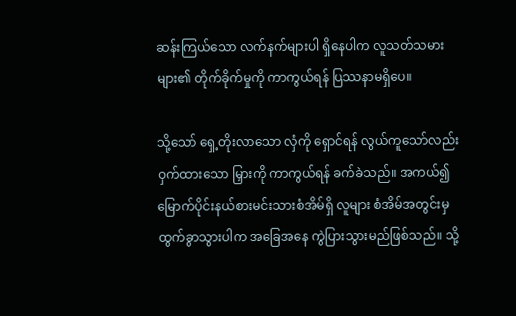ဆန်းကြယ်သော လက်နက်များပါ ရှိနေပါက လူသတ်သမားများ၏ တိုက်ခိုက်မှုကို ကာကွယ်ရန် ပြဿနာမရှိပေ။

သို့သော် ရှေ့တိုးလာသော လှံကို ရှောင်ရန် လွယ်ကူသော်လည်း ဝှက်ထားသော မြှားကို ကာကွယ်ရန် ခက်ခဲသည်။ အကယ်၍ မြောက်ပိုင်းနယ်စားမင်းသားစံအိမ်ရှိ လူများ စံအိမ်အတွင်းမှ ထွက်ခွာသွားပါက အခြေအနေ ကွဲပြားသွားမည်ဖြစ်သည်။ သို့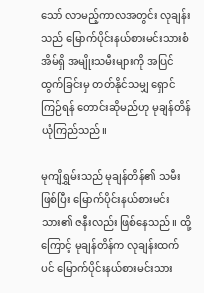သော် လာမည့်ကာလအတွင်း လုချန်းသည် မြောက်ပိုင်းနယ်စားမင်းသားစံအိမ်ရှိ အမျိုးသမီးများကို အပြင်ထွက်ခြင်းမှ တတ်နိုင်သမျှ ရှောင်ကြဉ်ရန် တောင်းဆိုမည်ဟု မုချန်တိန် ယုံကြည်သည်။

မုကျိရွှမ်းသည် မုချန်တိန်၏ သမီးဖြစ်ပြီး မြောက်ပိုင်းနယ်စားမင်းသား၏ ဇနီးလည်း ဖြစ်နေသည်။ ထို့ကြောင့် မုချန်တိန်က လုချန်းထက်ပင် မြောက်ပိုင်းနယ်စားမင်းသား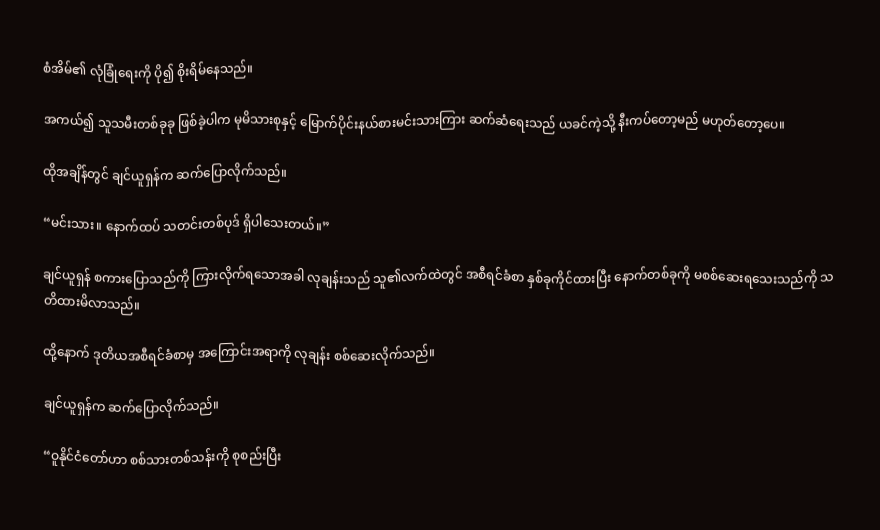စံအိမ်၏ လုံခြုံရေးကို ပို၍ စိုးရိမ်နေသည်။

အကယ်၍ သူသမီးတစ်ခုခု ဖြစ်ခဲ့ပါက မုမိသားစုနှင့် မြောက်ပိုင်းနယ်စားမင်းသားကြား ဆက်ဆံရေးသည် ယခင်ကဲ့သို့ နီးကပ်တော့မည် မဟုတ်တော့ပေ။

ထိုအချိန်တွင် ချင်ယူရှန်က ဆက်ပြောလိုက်သည်။

“မင်းသား။ နောက်ထပ် သတင်းတစ်ပုဒ် ရှိပါသေးတယ်။”

ချင်ယူရှန် စကားပြောသည်ကို ကြားလိုက်ရသောအခါ လုချန်းသည် သူ၏လက်ထဲတွင် အစီရင်ခံစာ နှစ်ခုကိုင်ထားပြီး နောက်တစ်ခုကို မစစ်ဆေးရသေးသည်ကို သတိထားမိလာသည်။

ထို့နောက် ဒုတိယအစီရင်ခံစာမှ အကြောင်းအရာကို လုချန်း စစ်ဆေးလိုက်သည်။

ချင်ယူရှန်က ဆက်ပြောလိုက်သည်။

“ဝူနိုင်ငံတော်ဟာ စစ်သားတစ်သန်းကို စုစည်းပြီး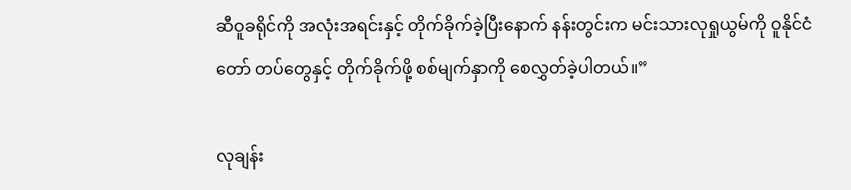ဆီဝူခရိုင်ကို အလုံးအရင်းနှင့် တိုက်ခိုက်ခဲ့ပြီးနောက် နန်းတွင်းက မင်းသားလုရှုယွမ်ကို ဝူနိုင်ငံတော် တပ်‌တွေနှင့် တိုက်ခိုက်ဖို့ စစ်မျက်နှာကို စေလွှတ်ခဲ့ပါတယ်။”

လုချန်း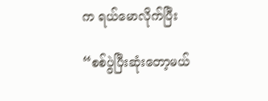က ရယ်မောလိုက်ပြီး

“စစ်ပွဲပြီးဆုံးတော့မယ်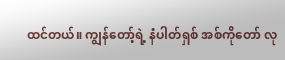ထင်တယ်။ ကျွန်တော့်ရဲ့ နံပါတ်ရှစ် အစ်ကိုတော် လု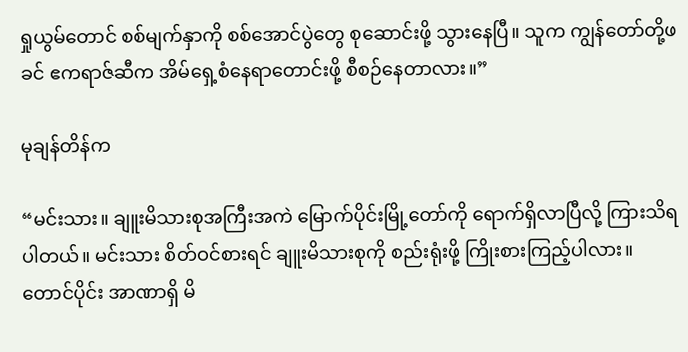ရှုယွမ်တောင် စစ်မျက်နှာကို စစ်အောင်ပွဲတွေ စုဆောင်းဖို့ သွားနေပြီ။ သူက ကျွန်တော်တို့ဖခင် ဧကရာဇ်ဆီက အိမ်ရှေ့စံနေရာတောင်းဖို့ စီစဉ်နေတာလား။”

မုချန်တိန်က

“မင်းသား။ ချူးမိသားစုအကြီးအကဲ မြောက်ပိုင်းမြို့တော်ကို ရောက်ရှိလာပြီလို့ ကြားသိရပါတယ်။ မင်းသား စိတ်ဝင်စားရင် ချူးမိသားစုကို စည်းရုံးဖို့ ကြိုးစားကြည့်ပါလား။ တောင်ပိုင်း အာဏာရှိ မိ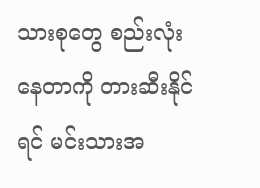သားစုတွေ စည်းလုံးနေတာကို တားဆီးနိုင်ရင် မင်းသားအ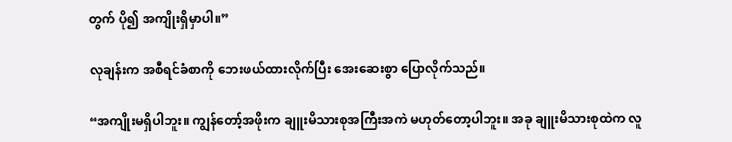တွက် ပို၍ အကျိုးရှိမှာပါ။”

လုချန်းက အစီရင်ခံစာကို ဘေးဖယ်ထားလိုက်ပြီး အေးဆေးစွာ ပြောလိုက်သည်။

“အကျိုးမရှိပါဘူး။ ကျွန်တော့်အဖိုးက ချူးမိသားစုအကြီးအကဲ မဟုတ်တော့ပါဘူး။ အခု ချူးမိသားစုထဲက လူ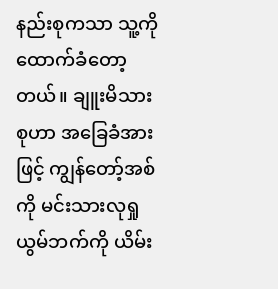နည်းစုကသာ သူ့ကို ထောက်ခံတော့တယ်။ ချူးမိသားစုဟာ အခြေခံအားဖြင့် ကျွန်တော့်အစ်ကို‌ မင်းသားလုရှုယွမ်ဘက်ကို ယိမ်း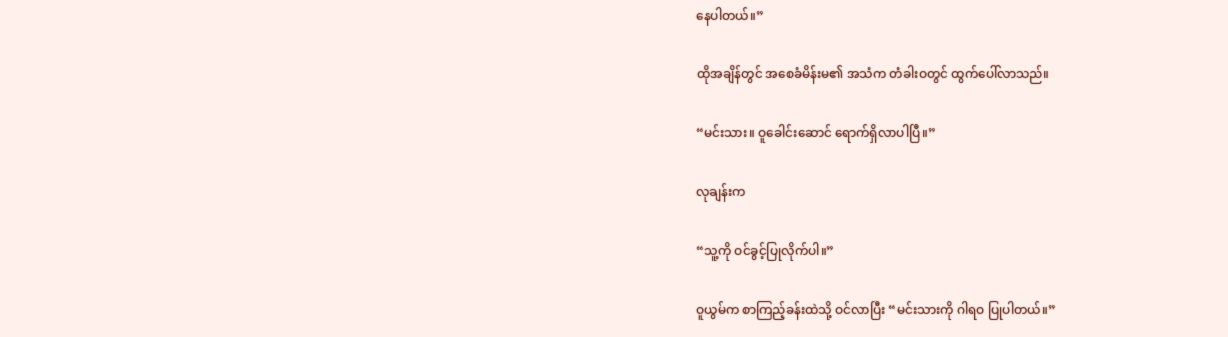နေပါတယ်။”

ထိုအချိန်တွင် အစေခံမိန်းမ၏ အသံက တံခါးဝတွင် ထွက်ပေါ်လာသည်။

“မင်းသား။ ဝူခေါင်းဆောင် ရောက်ရှိလာပါပြီ။”

လုချန်းက

“သူ့ကို ဝင်ခွင့်ပြုလိုက်ပါ။”

ဝူယွမ်က စာကြည့်ခန်းထဲသို့ ဝင်လာပြီး “မင်းသားကို ဂါရဝ ပြုပါတယ်။”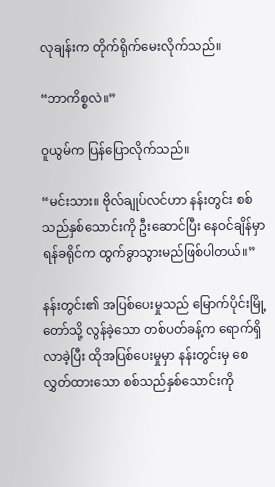လုချန်းက တိုက်ရိုက်မေးလိုက်သည်။

“ဘာကိစ္စလဲ။”

ဝူယွမ်က ပြန်ပြောလိုက်သည်။

“မင်းသား။ ဗိုလ်ချုပ်လင်ဟာ နန်းတွင်း စစ်သည်နှစ်သောင်းကို ဦးဆောင်ပြီး နေဝင်ချိန်မှာ ရန်ခရိုင်က ထွက်ခွာသွားမည်ဖြစ်ပါတယ်။”

နန်းတွင်း၏ အပြစ်ပေးမှုသည် မြောက်ပိုင်းမြို့တော်သို့ လွန်ခဲ့သော တစ်ပတ်ခန့်က ရောက်ရှိလာခဲ့ပြီး ထိုအပြစ်ပေးမှုမှာ နန်းတွင်းမှ စေလွှတ်ထားသော စစ်သည်နှစ်သောင်းကို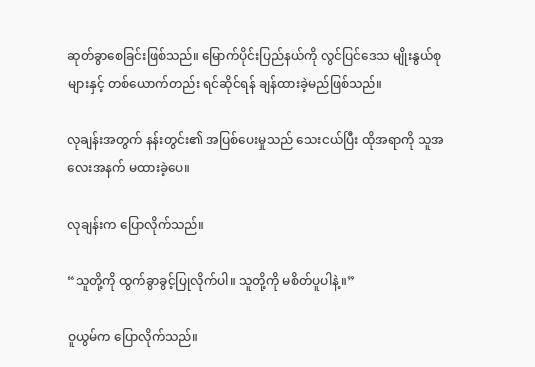ဆုတ်ခွာစေခြင်းဖြစ်သည်။ မြောက်ပိုင်းပြည်နယ်ကို လွင်ပြင်ဒေသ မျိုးနွယ်စုများနှင့် တစ်ယောက်တည်း ရင်ဆိုင်ရန် ချန်ထားခဲ့မည်ဖြစ်သည်။

လုချန်းအတွက် နန်းတွင်း၏ အပြစ်ပေးမှုသည် သေးငယ်ပြီး ထိုအရာကို သူအလေးအနက် မထားခဲ့ပေ။

လုချန်းက ပြောလိုက်သည်။

“သူတို့ကို ထွက်ခွာခွင့်ပြုလိုက်ပါ။ သူတို့ကို မစိတ်ပူပါနဲ့။”

ဝူယွမ်က ပြောလိုက်သည်။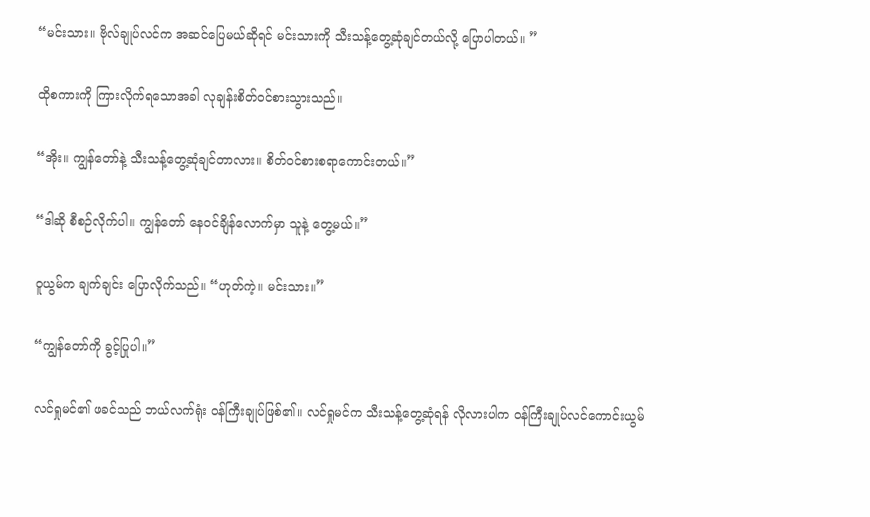“မင်းသား။ ဗိုလ်ချုပ်လင်က အဆင်ပြေမယ်ဆိုရင် မင်းသားကို သီးသန့်တွေ့ဆုံချင်တယ်လို့ ပြောပါတယ်။ ”

ထိုစကားကို ကြားလိုက်ရသောအခါ လုချန်းစိတ်ဝင်စားသွားသည်။

“အိုး။ ကျွန်တော်နဲ့ သီးသန့်တွေ့ဆုံချင်တာလား။ စိတ်ဝင်စားစရာကောင်းတယ်။”

“ဒါဆို စီစဉ်လိုက်ပါ။ ကျွန်တော် နေဝင်ချိန်လောက်မှာ သူနဲ့ တွေ့မယ်။”

ဝူယွမ်က ချက်ချင်း ပြောလိုက်သည်။ “ဟုတ်ကဲ့။ မင်းသား။”

“ကျွန်တော်ကို ခွင့်ပြုပါ။”

လင်ရှုမင်၏ ဖခင်သည် ဘယ်လက်ရုံး ဝန်ကြီးချုပ်ဖြစ်၏။ လင်ရှုမင်က သီးသန့်တွေ့ဆုံရန် လိုလားပါက ဝန်ကြီးချုပ်လင်ကောင်းယွမ်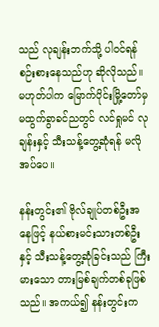သည် လုချန်းဘက်သို့ ပါဝင်ရန် စဉ်းစားနေသည်ဟု ဆိုလိုသည်။ မဟုတ်ပါက မြောက်ပိုင်းမြို့တော်မှ မထွက်ခွာခင်ညတွင် လင်ရှုမင် လုချန်းနှင့် သီးသန့်တွေ့ဆုံရန် မလိုအပ်ပေ။

နန်းတွင်း၏ ဗိုလ်ချုပ်တစ်ဦးအနေဖြင့် နယ်စားမင်းသားတစ်ဦးနှင့် သီးသန့်တွေ့ဆုံခြင်းသည် ကြီးမားသော တားမြစ်ချက်တစ်ခုဖြစ်သည်။ အကယ်၍ နန်းတွင်းက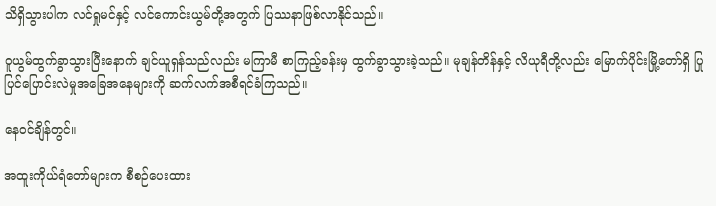သိရှိသွားပါက လင်ရှုမင်နှင့် လင်ကောင်းယွမ်တို့အတွက် ပြဿနာဖြစ်လာနိုင်သည်။

ဝူယွမ်ထွက်ခွာသွားပြီးနောက် ချင်ယူရှန်သည်လည်း မကြာမီ စာကြည့်ခန်းမှ ထွက်ခွာသွားခဲ့သည်။ မုချန်တိန်နှင့် လိယုရီတို့လည်း မြောက်ပိုင်းမြို့တော်ရှိ ပြုပြင်ပြောင်းလဲမှုအခြေအနေများကို ဆက်လက်အစီရင်ခံကြသည်။

နေဝင်ချိန်တွင်။

အထူးကိုယ်ရံတော်များက စီစဉ်ပေးထား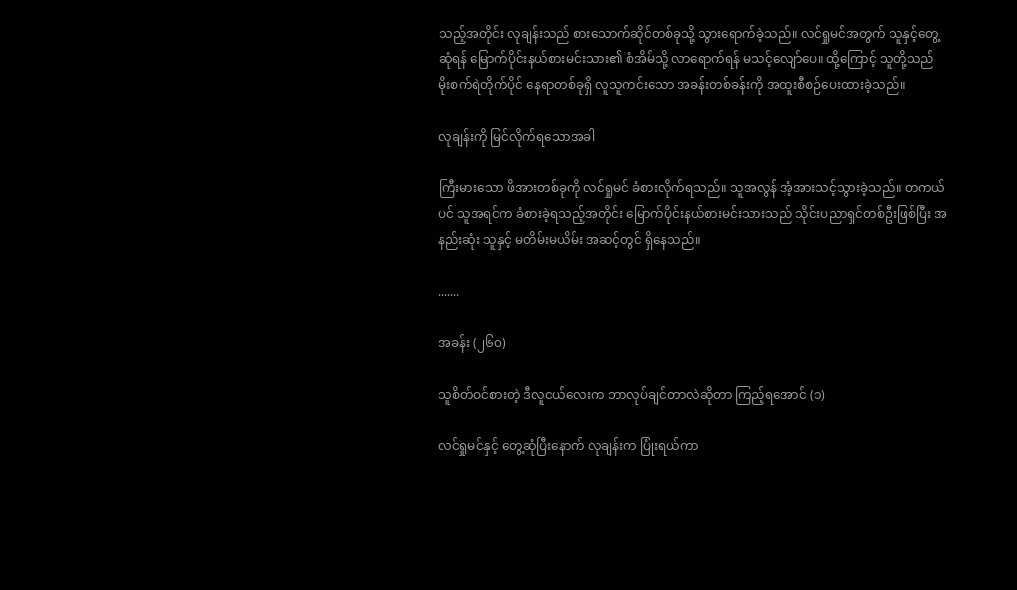သည့်အတိုင်း လုချန်းသည် စားသောက်ဆိုင်တစ်ခုသို့ သွားရောက်ခဲ့သည်။ လင်ရှုမင်အတွက် သူနှင့်တွေ့ဆုံရန် မြောက်ပိုင်းနယ်စားမင်းသား၏ စံအိမ်သို့ လာရောက်ရန် မသင့်လျော်ပေ။ ထို့ကြောင့် သူတို့သည် မိုးစက်ရဲတိုက်ပိုင် နေရာတစ်ခုရှိ လူသူကင်းသော အခန်းတစ်ခန်းကို အထူးစီစဉ်ပေးထားခဲ့သည်။

လုချန်းကို မြင်လိုက်ရသောအခါ

ကြီးမားသော ဖိအားတစ်ခုကို လင်ရှုမင် ခံစားလိုက်ရသည်။ သူအလွန် အံ့အားသင့်သွားခဲ့သည်။ တကယ်ပင် သူအရင်က ခံစားခဲ့ရသည့်အတိုင်း မြောက်ပိုင်းနယ်စားမင်းသားသည် သိုင်းပညာရှင်တစ်ဦးဖြစ်ပြီး အနည်းဆုံး သူနှင့် မတိမ်းမယိမ်း အဆင့်တွင် ရှိနေသည်။

.......

အခန်း (၂၆၀)

သူစိတ်ဝင်စားတဲ့ ဒီလူငယ်လေးက ဘာလုပ်ချင်တာလဲဆိုတာ ကြည့်ရအောင် (၁)

လင်ရှုမင်နှင့် တွေ့ဆုံပြီးနောက် လုချန်းက ပြုံးရယ်ကာ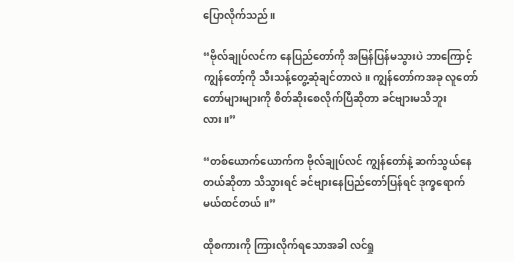ပြောလိုက်သည်။

“ဗိုလ်ချုပ်လင်က နေပြည်တော်ကို အမြန်ပြန်မသွားပဲ ဘာကြောင့် ကျွန်တော့်ကို သီးသန့်တွေ့ဆုံချင်တာလဲ။ ကျွန်တော်ကအခု လူတော်တော်များများကို စိတ်ဆိုးစေလိုက်ပြီဆိုတာ ခင်ဗျားမသိဘူးလား။”

“တစ်ယောက်ယောက်က ဗိုလ်ချုပ်လင် ကျွန်တော်နဲ့ ဆက်သွယ်နေတယ်ဆိုတာ သိသွားရင် ခင်ဗျားနေပြည်တော်ပြန်ရင် ဒုက္ခရောက်မယ်ထင်တယ်။”

ထိုစကားကို ကြားလိုက်ရသောအခါ လင်ရှု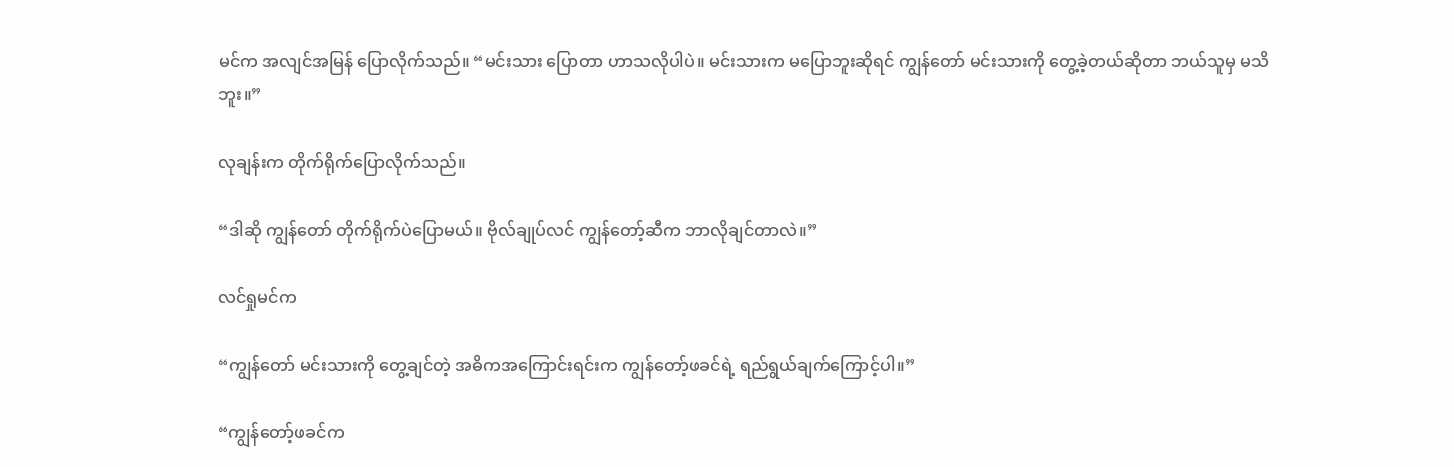မင်က အလျင်အမြန် ပြောလိုက်သည်။ “မင်းသား ပြောတာ ဟာသလိုပါပဲ။ မင်းသားက မပြောဘူးဆိုရင် ကျွန်တော် မင်းသားကို တွေ့ခဲ့တယ်ဆိုတာ ဘယ်သူမှ မသိဘူး။”

လုချန်းက တိုက်ရိုက်ပြောလိုက်သည်။

“ဒါဆို ကျွန်တော် တိုက်ရိုက်ပဲပြောမယ်။ ဗိုလ်ချုပ်လင် ကျွန်တော့်ဆီက ဘာလိုချင်တာလဲ။”

လင်ရှုမင်က

“ကျွန်တော် မင်းသားကို တွေ့ချင်တဲ့ အဓိကအကြောင်းရင်းက ကျွန်တော့်ဖခင်ရဲ့ ရည်ရွယ်ချက်ကြောင့်ပါ။”

“ကျွန်တော့်ဖခင်က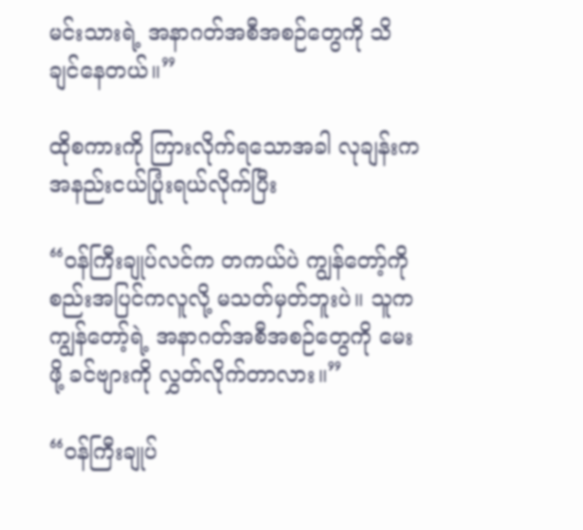မင်းသားရဲ့ အနာဂတ်အစီအစဉ်တွေကို သိချင်နေတယ်။”

ထိုစကားကို ကြားလိုက်ရသောအခါ လုချန်းက အနည်းငယ်ပြုံးရယ်လိုက်ပြီး

“ဝန်ကြီးချုပ်လင်က တကယ်ပဲ ကျွန်တော့်ကို စည်းအပြင်ကလူလို့ မသတ်မှတ်ဘူးပဲ။ သူက ကျွန်တော့်ရဲ့ အနာဂတ်အစီအစဉ်တွေကို မေးဖို့ ခင်ဗျားကို လွှတ်လိုက်တာလား။”

“ဝန်ကြီးချုပ်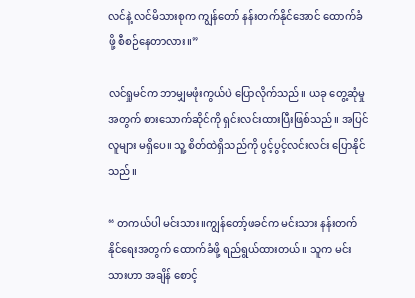လင်နဲ့ လင်မိသားစုက ကျွန်တော် နန်းတက်နိုင်‌အောင် ထောက်ခံဖို့ စီစဉ်နေတာလား။”

လင်ရှုမင်က ဘာမျှမဖုံးကွယ်ပဲ ပြောလိုက်သည်။ ယခု တွေ့ဆုံမှုအတွက် စားသောက်ဆိုင်ကို ရှင်းလင်းထားပြီးဖြစ်သည်။ အပြင်လူများ မရှိပေ။ သူ့ စိတ်ထဲရှိသည်ကို ပွင့်ပွင့်လင်းလင်း ပြောနိုင်သည်။

“ တကယ်ပါ မင်းသား။ကျွန်တော့်ဖခင်က မင်းသား နန်းတက်နိုင်ရေးအတွက် ထောက်ခံဖို့ ရည်ရွယ်ထားတယ်။ သူက မင်းသားဟာ အချိန် စောင့်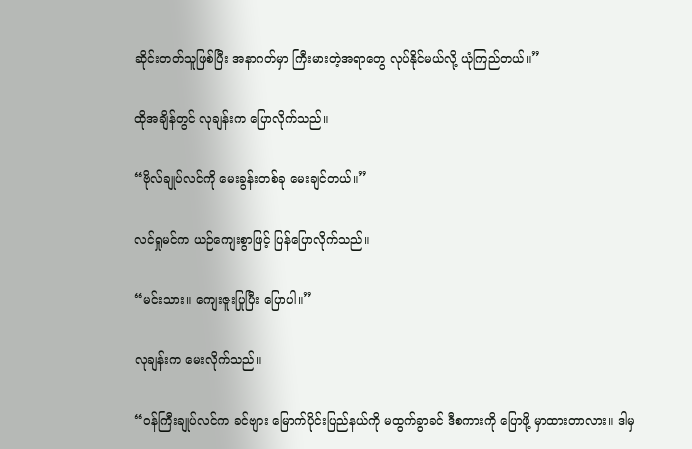ဆိုင်းတတ်သူဖြစ်ပြီး အနာဂတ်မှာ ကြီးမားတဲ့အရာတွေ လုပ်နိုင်မယ်လို့ ယုံကြည်တယ်။”

ထိုအချိန်တွင် လုချန်းက ပြောလိုက်သည်။

“ဗိုလ်ချုပ်လင်ကို မေးခွန်းတစ်ခု မေးချင်တယ်။”

လင်ရှုမင်က ယဉ်ကျေးစွာဖြင့် ပြန်ပြောလိုက်သည်။

“မင်းသား။ ကျေးဇူးပြုပြီး ပြောပါ။”

လုချန်းက မေးလိုက်သည်။

“ဝန်ကြီးချုပ်လင်က ခင်ဗျား မြောက်ပိုင်းပြည်နယ်ကို မထွက်ခွာခင် ဒီစကားကို ပြောဖို့ မှာထားတာလား။ ဒါမှ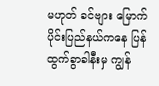မဟုတ် ခင်ဗျား မြောက်ပိုင်းပြည်နယ်ကနေ ပြန်ထွက်ခွာခါနီးမှ ကျွန်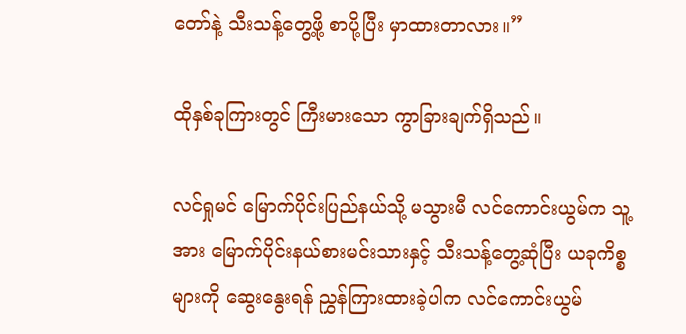တော်နဲ့ သီးသန့်တွေ့ဖို့ စာပို့ပြီး မှာထားတာလား။”

ထိုနှစ်ခုကြားတွင် ကြီးမားသော ကွာခြားချက်ရှိသည်။

လင်ရှုမင် မြောက်ပိုင်းပြည်နယ်သို့ မသွားမီ လင်ကောင်းယွမ်က သူ့အား မြောက်ပိုင်းနယ်စားမင်းသားနှင့် သီးသန့်တွေ့ဆုံပြီး ယခုကိစ္စများကို ဆွေးနွေးရန် ညွှန်ကြားထားခဲ့ပါက လင်ကောင်းယွမ်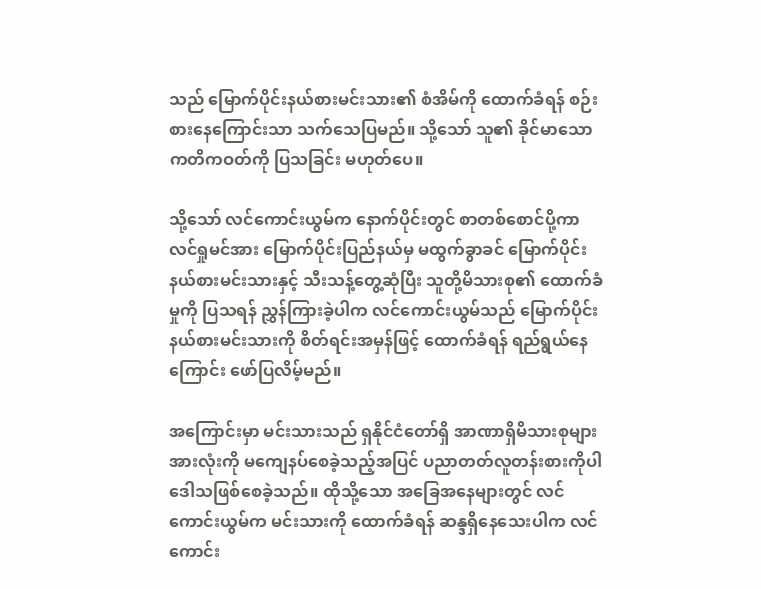သည် မြောက်ပိုင်းနယ်စားမင်းသား၏ စံအိမ်ကို ထောက်ခံရန် စဉ်းစားနေကြောင်းသာ သက်သေပြမည်။ သို့သော် သူ၏ ခိုင်မာသော ကတိကဝတ်ကို ပြသခြင်း မဟုတ်ပေ။

သို့သော် လင်ကောင်းယွမ်က နောက်ပိုင်းတွင် စာတစ်စောင်ပို့ကာ လင်ရှုမင်အား မြောက်ပိုင်းပြည်နယ်မှ မထွက်ခွာခင် မြောက်ပိုင်းနယ်စားမင်းသားနှင့် သီးသန့်တွေ့ဆုံပြီး သူတို့မိသားစု၏ ထောက်ခံမှုကို ပြသရန် ညွှန်ကြားခဲ့ပါက လင်ကောင်းယွမ်သည် မြောက်ပိုင်းနယ်စားမင်းသားကို စိတ်ရင်းအမှန်ဖြင့် ထောက်ခံရန် ရည်ရွယ်နေကြောင်း ဖော်ပြလိမ့်မည်။

အကြောင်းမှာ မင်းသားသည် ရှနိုင်ငံတော်ရှိ အာဏာရှိမိသားစုများအားလုံးကို မကျေနပ်စေခဲ့သည့်အပြင် ပညာတတ်လူတန်းစားကိုပါ ဒေါသဖြစ်စေခဲ့သည်။ ထိုသို့သော အခြေအနေများတွင် လင်ကောင်းယွမ်က မင်းသားကို ထောက်ခံရန် ဆန္ဒရှိနေသေးပါက လင်ကောင်း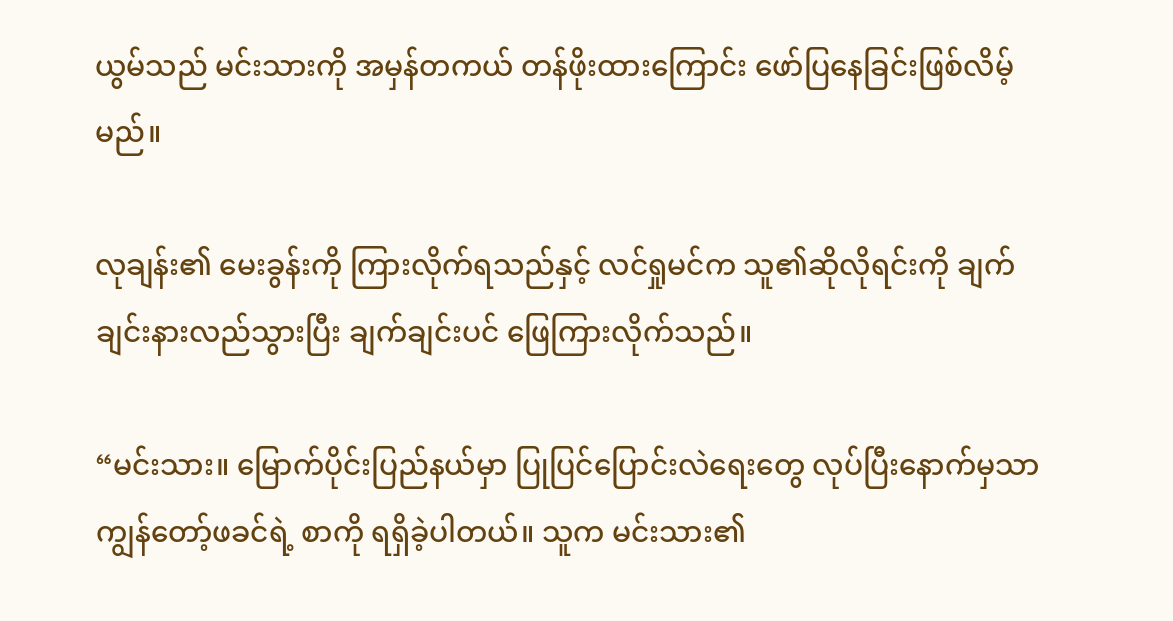ယွမ်သည် မင်းသားကို အမှန်တကယ် တန်ဖိုးထားကြောင်း ဖော်ပြ‌နေခြင်းဖြစ်လိမ့်မည်။

လုချန်း၏ မေးခွန်းကို ကြားလိုက်ရသည်နှင့် လင်ရှုမင်က သူ၏ဆိုလိုရင်းကို ချက်ချင်းနားလည်သွားပြီး ချက်ချင်းပင် ဖြေကြားလိုက်သည်။

“မင်းသား။ မြောက်ပိုင်းပြည်နယ်မှာ ပြုပြင်ပြောင်းလဲရေးတွေ လုပ်ပြီးနောက်မှသာ ကျွန်တော့်ဖခင်ရဲ့ စာကို ရရှိခဲ့ပါတယ်။ သူက မင်းသား၏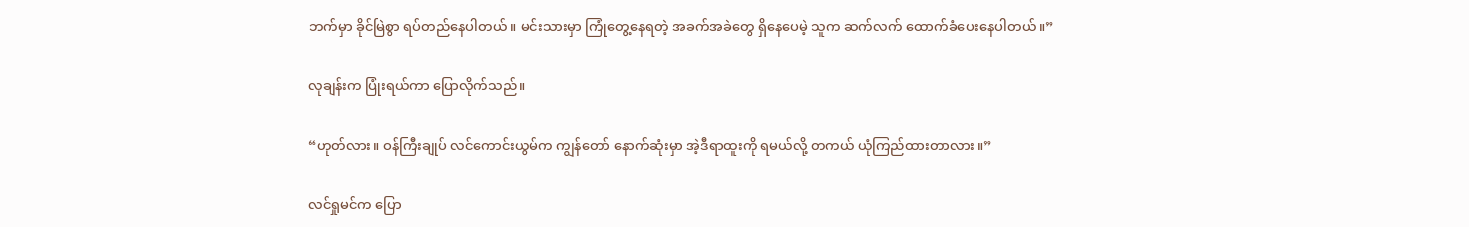ဘက်မှာ ခိုင်မြဲစွာ ရပ်တည်နေပါတယ်။ မင်းသားမှာ ကြုံတွေ့နေရတဲ့ အခက်အခဲတွေ ရှိနေပေမဲ့ သူက ဆက်လက် ထောက်ခံပေးနေပါတယ်။”

လုချန်းက ပြုံးရယ်ကာ ပြောလိုက်သည်။

“ဟုတ်လား။ ဝန်ကြီးချုပ် လင်ကောင်းယွမ်က ကျွန်တော် နောက်ဆုံးမှာ အဲ့ဒီရာထူးကို ရမယ်လို့ တကယ် ယုံကြည်ထားတာလား။”

လင်ရှုမင်က ပြော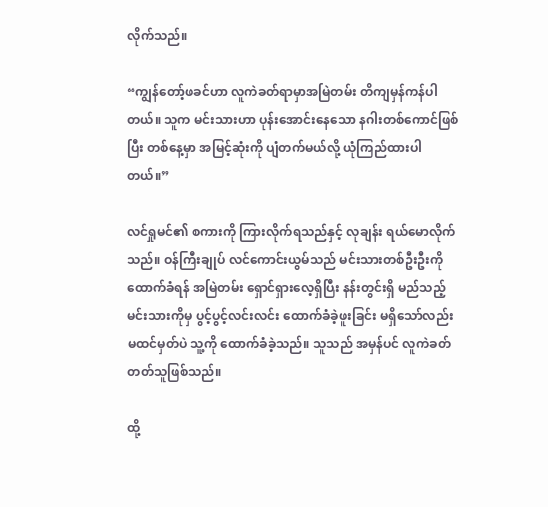လိုက်သည်။

“ကျွန်တော့်ဖခင်ဟာ လူကဲခတ်ရာမှာအမြဲတမ်း တိကျမှန်ကန်ပါတယ်။ သူက မင်းသားဟာ ပုန်းအောင်းနေသော နဂါးတစ်ကောင်ဖြစ်ပြီး တစ်နေ့မှာ အမြင့်ဆုံးကို ပျံတက်မယ်လို့ ယုံကြည်ထားပါတယ်။”

လင်ရှုမင်၏ စကားကို ကြားလိုက်ရသည်နှင့် လုချန်း ရယ်မောလိုက်သည်။ ဝန်ကြီးချုပ် လင်ကောင်းယွမ်သည် မင်းသားတစ်ဦးဦးကို ထောက်ခံရန် အမြဲတမ်း ရှောင်ရှားလေ့ရှိပြီး နန်းတွင်းရှိ မည်သည့်မင်းသားကိုမှ ပွင့်ပွင့်လင်းလင်း ထောက်ခံခဲ့ဖူးခြင်း မရှိသော်လည်း မထင်မှတ်ပဲ သူ့ကို ထောက်ခံခဲ့သည်။ သူသည် အမှန်ပင် လူကဲခတ်တတ်သူဖြစ်သည်။

ထို့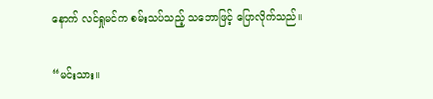နောက် လင်ရှုမင်က စမ်းသပ်သည့် သဘောဖြင့် ပြောလိုက်သည်။

“မင်းသား။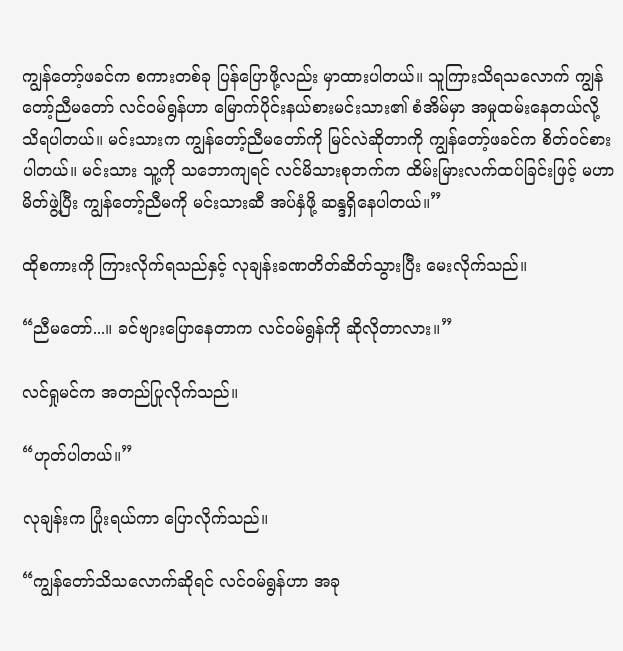ကျွန်တော့်ဖခင်က စကားတစ်ခု ပြန်ပြောဖို့လည်း မှာထားပါတယ်။ သူကြားသိရသလောက် ကျွန်တော့်ညီမတော် လင်ဝမ်ရွန်ဟာ မြောက်ပိုင်းနယ်စားမင်းသား၏ စံအိမ်မှာ အမှုထမ်းနေတယ်လို့ သိရပါတယ်။ မင်းသားက ကျွန်တော့်ညီမတော်ကို မြင်လဲဆိုတာကို ကျွန်တော့်ဖခင်က စိတ်ဝင်စားပါတယ်။ မင်းသား သူ့ကို သဘောကျရင် လင်မိသားစုဘက်က ထိမ်းမြားလက်ထပ်ခြင်းဖြင့် မဟာမိတ်ဖွဲ့ပြီး ကျွန်တော့်ညီမကို မင်းသားဆီ အပ်နှံဖို့ ဆန္ဒရှိနေပါတယ်။”

ထိုစကားကို ကြားလိုက်ရသည်နှင့် လုချန်းခဏတိတ်ဆိတ်သွားပြီး မေးလိုက်သည်။

“ညီမတော်...။ ခင်ဗျားပြောနေတာက လင်ဝမ်ရွန်ကို ဆိုလိုတာလား။”

လင်ရှုမင်က အတည်ပြုလိုက်သည်။

“ဟုတ်ပါတယ်။”

လုချန်းက ပြုံးရယ်ကာ ပြောလိုက်သည်။

“ကျွန်တော်သိသလောက်ဆိုရင် လင်ဝမ်ရွန်ဟာ အခု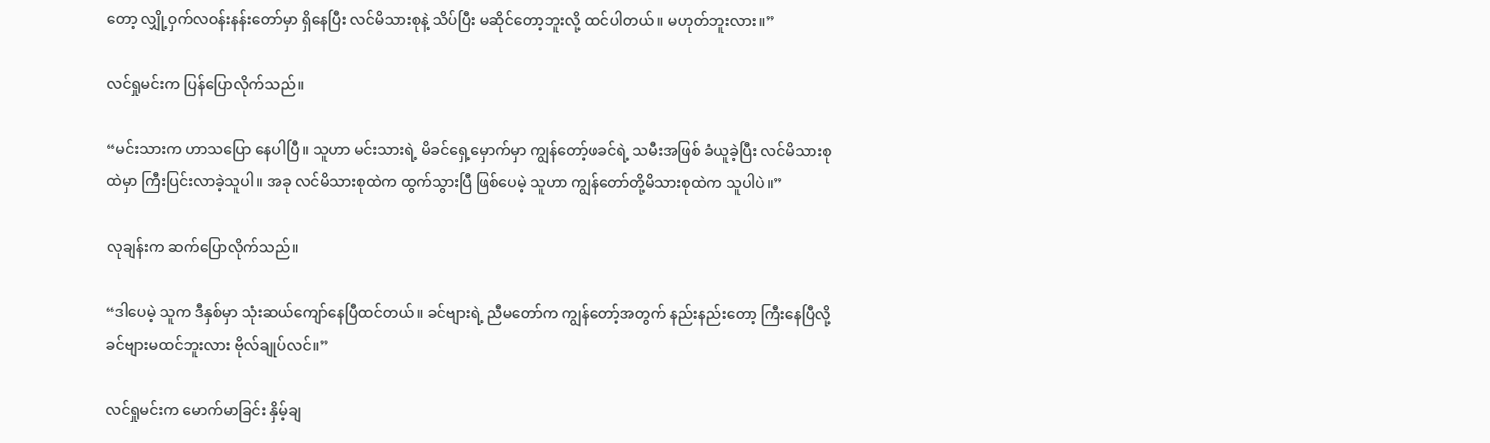တော့ လျှို့ဝှက်လဝန်းနန်းတော်မှာ ရှိနေပြီး လင်မိသားစုနဲ့ သိပ်ပြီး မဆိုင်တော့ဘူးလို့ ထင်ပါတယ်။ မဟုတ်ဘူးလား။”

လင်ရှုမင်းက ပြန်ပြောလိုက်သည်။

“မင်းသားက ဟာသပြော နေပါပြီ။ သူဟာ မင်းသားရဲ့ မိခင်ရှေ့မှောက်မှာ ကျွန်တော့်ဖခင်ရဲ့ သမီးအဖြစ် ခံယူခဲ့ပြီး လင်မိသားစုထဲမှာ ကြီးပြင်းလာခဲ့သူပါ။ အခု လင်မိသားစုထဲက ထွက်သွားပြီ ဖြစ်ပေမဲ့ သူဟာ ကျွန်တော်တို့မိသားစုထဲက သူပါပဲ။”

လုချန်းက ဆက်ပြောလိုက်သည်။

“ဒါပေမဲ့ သူက ဒီနှစ်မှာ သုံးဆယ်ကျော်နေပြီထင်တယ်။ ခင်ဗျားရဲ့ ညီမတော်က ကျွန်တော့်အတွက် နည်းနည်းတော့ ကြီးနေပြီလို့ ခင်ဗျားမထင်ဘူးလား ဗိုလ်ချုပ်လင်။”

လင်ရှုမင်းက မောက်မာခြင်း နှိမ့်ချ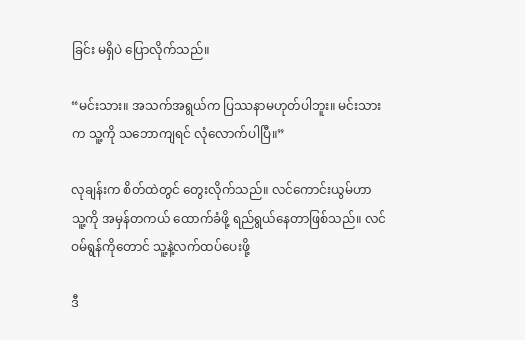ခြင်း မရှိပဲ ပြောလိုက်သည်။

“မင်းသား။ အသက်အရွယ်က ပြဿနာမဟုတ်ပါဘူး။ မင်းသားက သူ့ကို သဘောကျရင် လုံလောက်ပါပြီ။”

လုချန်းက စိတ်ထဲတွင် တွေးလိုက်သည်။ လင်ကောင်းယွမ်ဟာ သူ့ကို အမှန်တကယ် ထောက်ခံဖို့ ရည်ရွယ်နေတာဖြစ်သည်။ လင်ဝမ်ရွန်ကိုတောင် သူ့နဲ့လက်ထပ်ပေးဖို့

ဒီ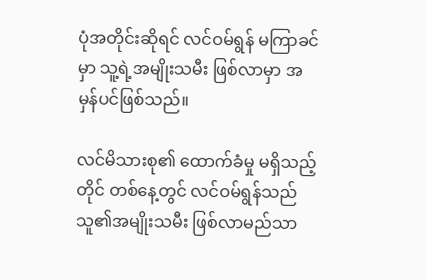ပုံအတိုင်းဆိုရင် လင်ဝမ်ရွန် မကြာခင်မှာ သူ့ရဲ့အမျိုးသမီး ဖြစ်လာမှာ အမှန်ပင်ဖြစ်သည်။

လင်မိသားစု၏ ထောက်ခံမှု မရှိသည့်တိုင် တစ်နေ့တွင် လင်ဝမ်ရွန်သည် သူ၏အမျိုးသမီး ဖြစ်လာမည်သာ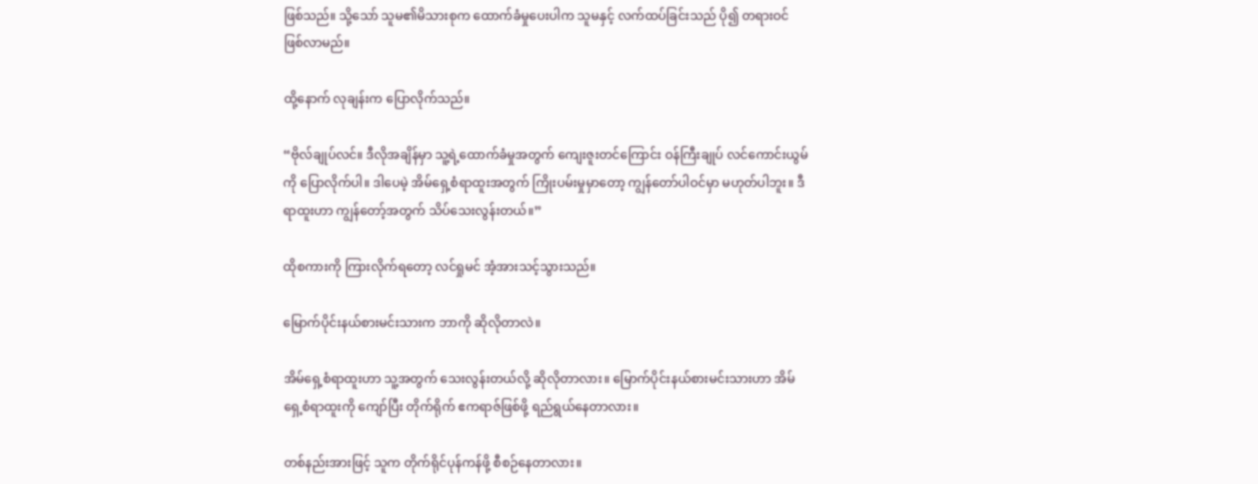ဖြစ်သည်။ သို့သော် သူမ၏မိသားစုက ထောက်ခံမှုပေးပါက သူမနှင့် လက်ထပ်ခြင်းသည် ပို၍ တရားဝင် ဖြစ်လာမည်။

ထို့နောက် လုချန်းက ပြောလိုက်သည်။

“ဗိုလ်ချုပ်လင်။ ဒီလိုအချိန်မှာ သူ့ရဲ့ထောက်ခံမှုအတွက် ကျေးဇူးတင်ကြောင်း ဝန်ကြီးချုပ် လင်ကောင်းယွမ်ကို ပြောလိုက်ပါ။ ဒါပေမဲ့ အိမ်ရှေ့စံရာထူးအတွက် ကြိုးပမ်းမှုမှာတော့ ကျွန်တော်ပါဝင်မှာ မဟုတ်ပါဘူး။ ဒီရာထူးဟာ ကျွန်တော့်အတွက် သိပ်သေးလွန်းတယ်။”

ထိုစကားကို ကြားလိုက်ရတော့ လင်ရှုမင် အံ့အားသင့်သွားသည်။

မြောက်ပိုင်းနယ်စားမင်းသားက ဘာကို ဆိုလိုတာလဲ။

အိမ်ရှေ့စံရာထူးဟာ သူ့အတွက် သေးလွန်းတယ်လို့ ဆိုလိုတာလား။ မြောက်ပိုင်းနယ်စားမင်းသားဟာ အိမ်ရှေ့စံရာထူးကို ကျော်ပြီး တိုက်ရိုက် ဧကရာဇ်ဖြစ်ဖို့ ရည်ရွယ်နေတာလား။

တစ်နည်းအားဖြင့် သူက တိုက်ရိုင်ပုန်ကန်ဖို့ စီစဉ်နေတာလား။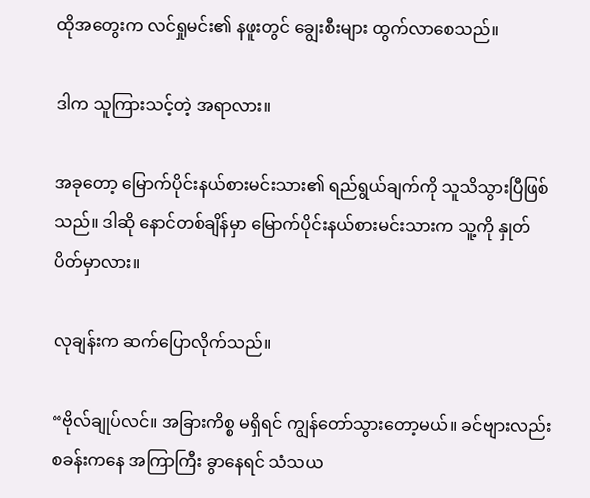ထိုအတွေးက လင်ရှုမင်း၏ နဖူးတွင် ချွေးစီးများ ထွက်လာစေသည်။

ဒါက သူကြားသင့်တဲ့ အရာလား။

အခုတော့ မြောက်ပိုင်းနယ်စားမင်းသား၏ ရည်ရွယ်ချက်ကို သူသိသွားပြီဖြစ်သည်။ ဒါဆို နောင်တစ်ချိန်မှာ မြောက်ပိုင်းနယ်စားမင်းသားက သူ့ကို နှုတ်ပိတ်မှာလား။

လုချန်းက ဆက်ပြောလိုက်သည်။

“ဗိုလ်ချုပ်လင်။ အခြားကိစ္စ မရှိရင် ကျွန်တော်သွားတော့မယ်။ ခင်ဗျားလည်း စခန်းကနေ အကြာကြီး ခွာနေရင် သံသယ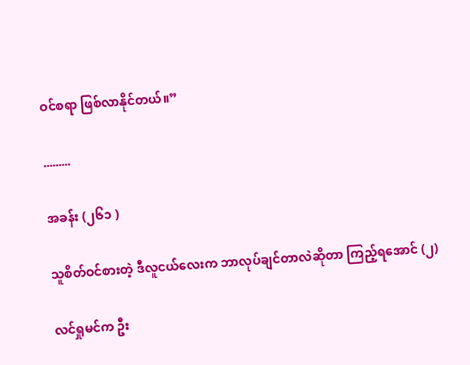ဝင်စရာ ဖြစ်လာနိုင်တယ်။”

.........

အခန်း (၂၆၁ )

သူစိတ်ဝင်စားတဲ့ ဒီလူငယ်လေးက ဘာလုပ်ချင်တာလဲဆိုတာ ကြည့်ရအောင် (၂)

လင်ရှုမင်က ဦး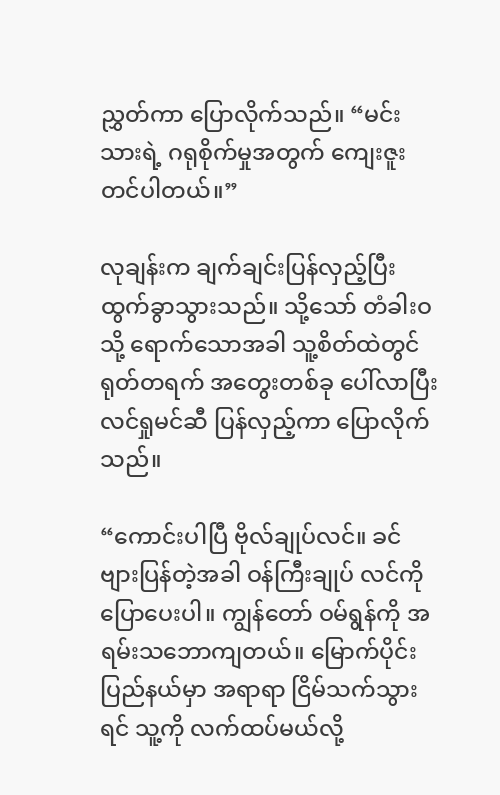ညွှတ်ကာ ပြောလိုက်သည်။ “မင်းသားရဲ့ ဂရုစိုက်မှုအတွက် ကျေးဇူးတင်ပါတယ်။”

လုချန်းက ချက်ချင်းပြန်လှည့်ပြီး ထွက်ခွာသွားသည်။ သို့သော် တံခါးဝသို့ ရောက်သောအခါ သူ့စိတ်ထဲတွင် ရုတ်တရက် အတွေးတစ်ခု ပေါ်လာပြီး လင်ရှုမင်ဆီ ပြန်လှည့်ကာ ပြောလိုက်သည်။

“ကောင်းပါပြီ ဗိုလ်ချုပ်လင်။ ခင်ဗျားပြန်တဲ့အခါ ဝန်ကြီးချုပ် လင်ကို ပြောပေးပါ။ ကျွန်တော် ဝမ်ရွန်ကို အရမ်းသဘောကျတယ်။ မြောက်ပိုင်းပြည်နယ်မှာ အရာရာ ငြိမ်သက်သွားရင် သူ့ကို လက်ထပ်မယ်လို့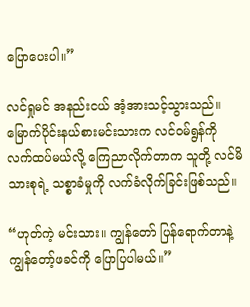ပြောပေးပါ။”

လင်ရှုမင် အနည်းငယ် အံ့အားသင့်သွားသည်။ မြောက်ပိုင်းနယ်စားမင်းသားက လင်ဝမ်ရွန်ကို လက်ထပ်မယ်လို့ ကြေညာလိုက်တာက သူတို့ လင်မိသားစုရဲ့ သစ္စာခံမှုကို လက်ခံလိုက်ခြင်းဖြစ်သည်။

“ဟုတ်ကဲ့ မင်းသား။ ကျွန်တော် ပြန်ရောက်တာနဲ့ ကျွန်တော့်ဖခင်ကို ပြောပြပါမယ်။”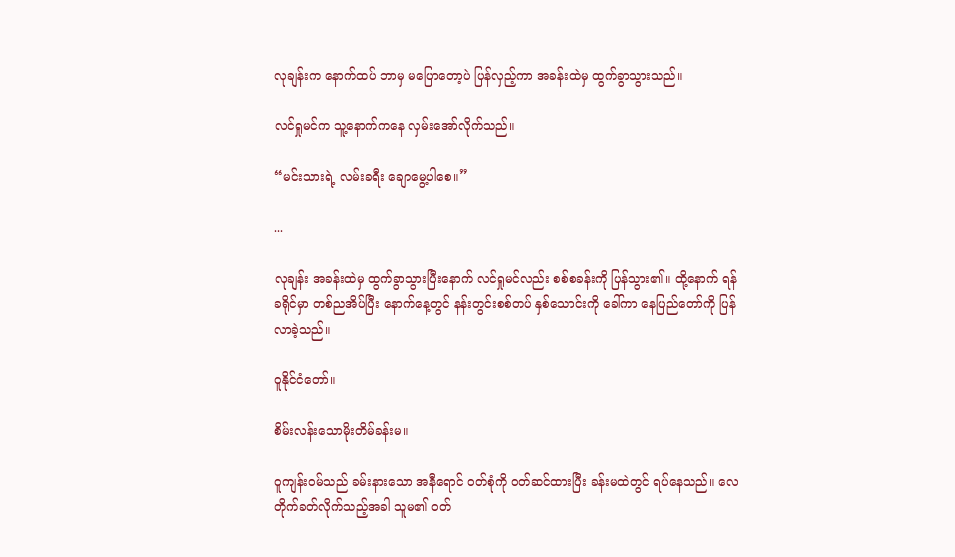လုချန်းက နောက်ထပ် ဘာမှ မပြောတော့ပဲ ပြန်လှည့်ကာ အခန်းထဲမှ ထွက်ခွာသွားသည်။

လင်ရှုမင်က သူ့နောက်ကနေ လှမ်းအော်လိုက်သည်။

“မင်းသားရဲ့ လမ်းခရီး ‌ချောမွေ့ပါစေ။”

...

လုချန်း အခန်းထဲမှ ထွက်ခွာသွားပြီးနောက် လင်ရှုမင်လည်း စစ်စခန်းကို ပြန်သွား၏။ ထို့နောက် ရန်ခရိုင်မှာ တစ်ညအိပ်ပြီး နောက်နေ့တွင် နန်းတွင်းစစ်တပ် နှစ်သောင်းကို ခေါ်ကာ နေပြည်တော်ကို ပြန်လာခဲ့သည်။

ဝူနိုင်ငံတော်။

စိမ်းလန်းသောမိုးတိမ်ခန်းမ။

ဝူကျန်းဝမ်သည် ခမ်းနားသော အနီရောင် ဝတ်စုံကို ဝတ်ဆင်ထားပြီး ခန်းမထဲတွင် ရပ်နေသည်။ လေတိုက်ခတ်လိုက်သည့်အခါ သူမ၏ ဝတ်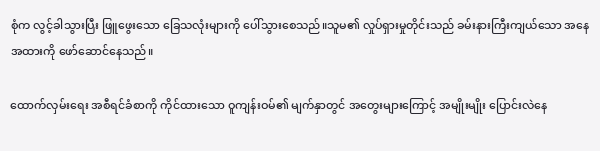စုံက လွင့်ခါသွားပြီး ဖြူဖွေးသော ခြေသလုံးများကို ပေါ်သွားစေသည်။သူမ၏ လှုပ်ရှားမှုတိုင်းသည် ခမ်းနားကြီးကျယ်သော အနေအထားကို ဖော်ဆောင်နေသည်။

ထောက်လှမ်းရေး အစီရင်ခံစာကို ကိုင်ထားသော ဝူကျန်းဝမ်၏ မျက်နှာတွင် အတွေးများကြောင့် အမျိုးမျိုး ပြောင်းလဲနေ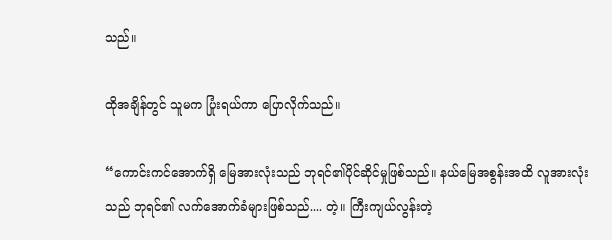သည်။

ထိုအချိန်တွင် သူမက ပြုံးရယ်ကာ ပြောလိုက်သည်။

“ကောင်းကင်အောက်ရှိ မြေအားလုံးသည် ဘုရင်၏ပိုင်ဆိုင်မှုဖြစ်သည်။ နယ်မြေအစွန်းအထိ လူအားလုံးသည် ဘုရင်၏ လက်အောက်ခံများဖြစ်သည်.... တဲ့။ ကြီးကျယ်လွန်းတဲ့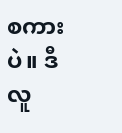စကားပဲ။ ဒီလူ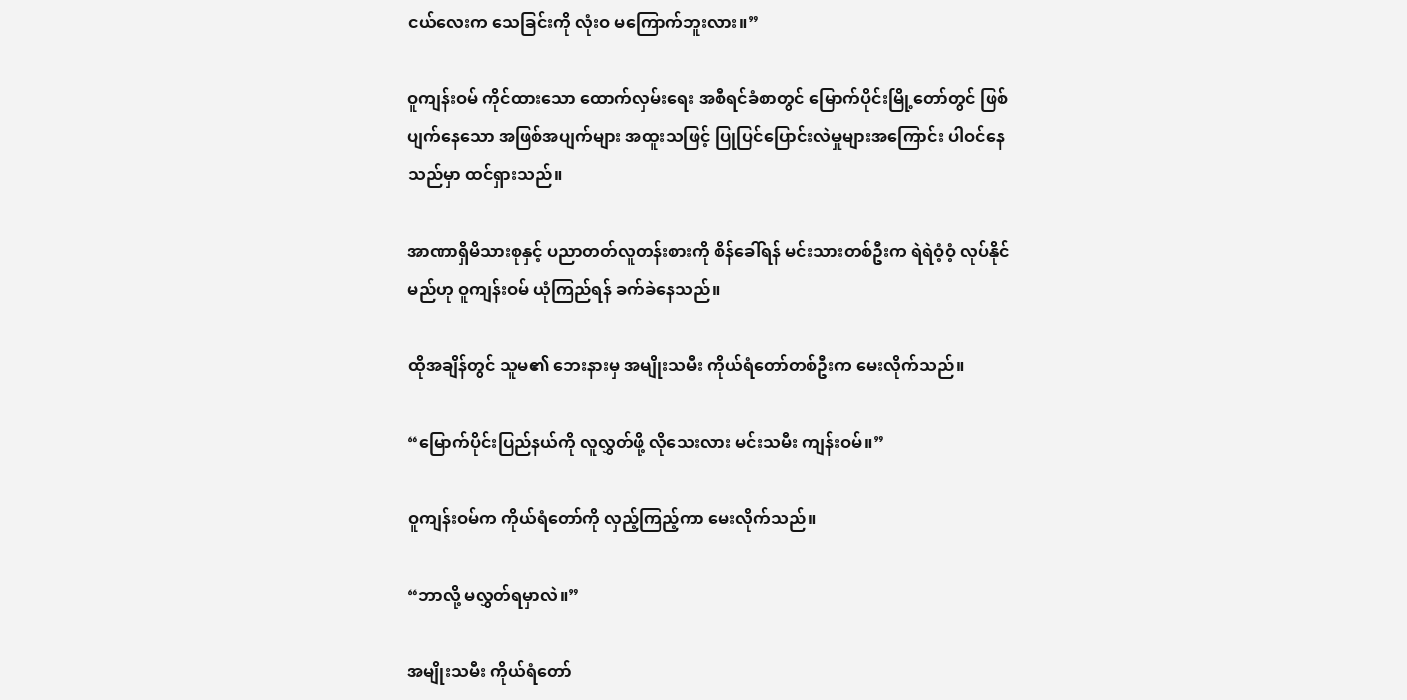ငယ်လေးက သေခြင်းကို လုံးဝ မကြောက်ဘူးလား။”

ဝူကျန်းဝမ် ကိုင်ထားသော ထောက်လှမ်းရေး အစီရင်ခံစာတွင် မြောက်ပိုင်းမြို့တော်တွင် ဖြစ်ပျက်နေသော အဖြစ်အပျက်များ အထူးသဖြင့် ပြုပြင်ပြောင်းလဲမှုများအကြောင်း ပါဝင်နေသည်မှာ ထင်ရှားသည်။

အာဏာရှိမိသားစုနှင့် ပညာတတ်လူတန်းစားကို စိန်ခေါ်ရန် မင်းသားတစ်ဦးက ရဲရဲဝံ့ဝံ့ လုပ်နိုင်မည်ဟု ဝူကျန်းဝမ် ယုံကြည်ရန် ခက်ခဲနေသည်။

ထိုအချိန်တွင် သူမ၏ ဘေးနားမှ အမျိုးသမီး ကိုယ်ရံတော်တစ်ဦးက မေးလိုက်သည်။

“မြောက်ပိုင်းပြည်နယ်ကို လူလွှတ်ဖို့ လိုသေးလား မင်းသမီး ကျန်းဝမ်။”

ဝူကျန်းဝမ်က ကိုယ်ရံတော်ကို လှည့်ကြည့်ကာ မေးလိုက်သည်။

“ဘာလို့ မလွှတ်ရမှာလဲ။”

အမျိုးသမီး ကိုယ်ရံတော်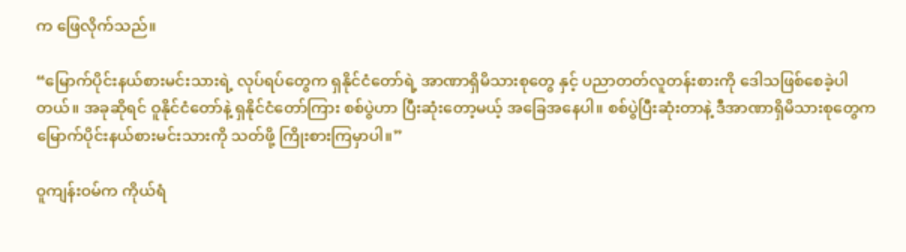က ဖြေလိုက်သည်။

“မြောက်ပိုင်းနယ်စားမင်းသားရဲ့ လုပ်ရပ်‌တွေက ရှနိုင်ငံတော်ရဲ့ အာဏာရှိမိသားစုတွေ နှင့် ပညာတတ်လူတန်းစားကို ဒေါသဖြစ်စေခဲ့ပါတယ်။ အခုဆိုရင် ဝူနိုင်ငံတော်နဲ့ ရှနိုင်ငံတော်ကြား စစ်ပွဲဟာ ပြီးဆုံးတော့မယ့် အခြေအနေပါ။ စစ်ပွဲပြီးဆုံးတာနဲ့ ဒီအာဏာရှိမိသားစုတွေက မြောက်ပိုင်းနယ်စားမင်းသားကို သတ်ဖို့ ကြိုးစားကြမှာပါ။”

ဝူကျန်းဝမ်က ကိုယ်ရံ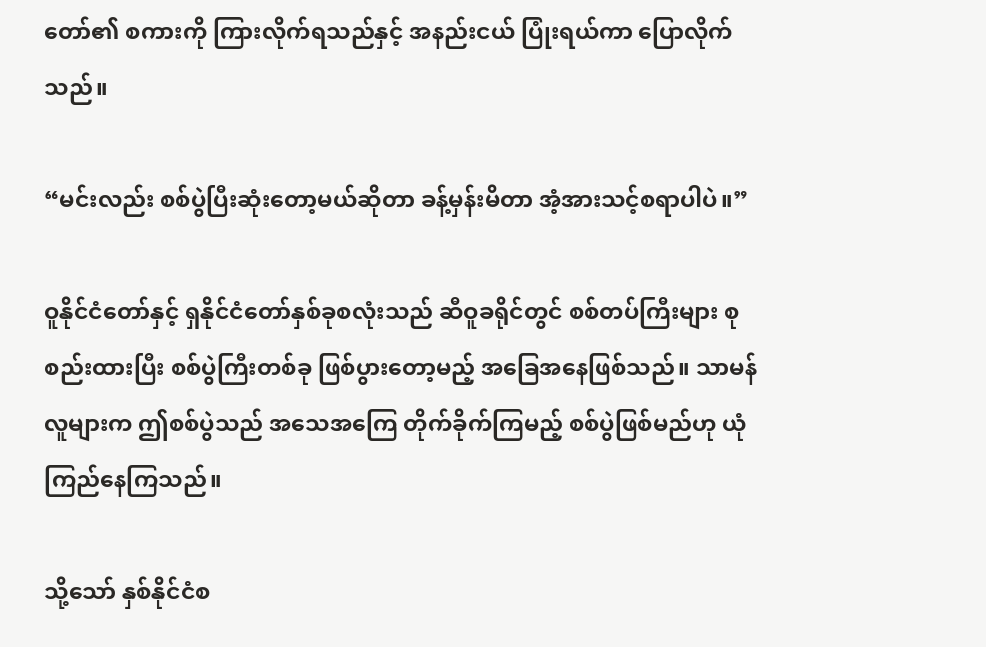တော်၏ စကားကို ကြားလိုက်ရသည်နှင့် အနည်းငယ် ပြုံးရယ်ကာ ပြောလိုက်သည်။

“မင်းလည်း စစ်ပွဲပြီးဆုံးတော့မယ်ဆိုတာ ခန့်မှန်းမိတာ အံ့အားသင့်စရာပါပဲ။”

ဝူနိုင်ငံတော်နှင့် ရှနိုင်ငံတော်နှစ်ခုစလုံးသည် ဆီဝူခရိုင်တွင် စစ်တပ်ကြီးများ စုစည်းထားပြီး စစ်ပွဲကြီးတစ်ခု ဖြစ်ပွားတော့မည့် အခြေအနေဖြစ်သည်။ သာမန်လူများက ဤစစ်ပွဲသည် အသေ‌အကြေ တိုက်ခိုက်ကြမည့် စစ်ပွဲဖြစ်မည်ဟု ယုံကြည်နေကြသည်။

သို့သော် နှစ်နိုင်ငံစ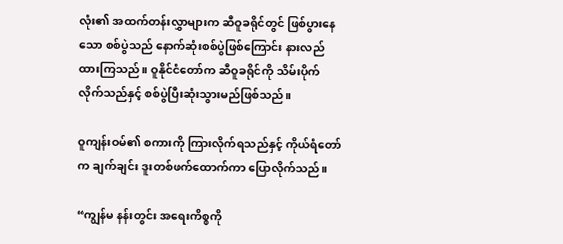လုံး၏ အထက်တန်းလွှာများက ဆီဝူခရိုင်တွင် ဖြစ်ပွားနေသော စစ်ပွဲသည် နောက်ဆုံးစစ်ပွဲဖြစ်ကြောင်း နားလည်ထားကြသည်။ ဝူနိုင်ငံတော်က ဆီဝူခရိုင်ကို သိမ်းပိုက်လိုက်သည်နှင့် စစ်ပွဲပြီးဆုံးသွားမည်ဖြစ်သည်။

ဝူကျန်းဝမ်၏ စကားကို ကြားလိုက်ရသည်နှင့် ကိုယ်ရံတော်က ချက်ချင်း ဒူးတစ်ဖက်ထောက်ကာ ပြောလိုက်သည်။

“ကျွန်မ နန်းတွင်း အ‌ရေးကိစ္စကို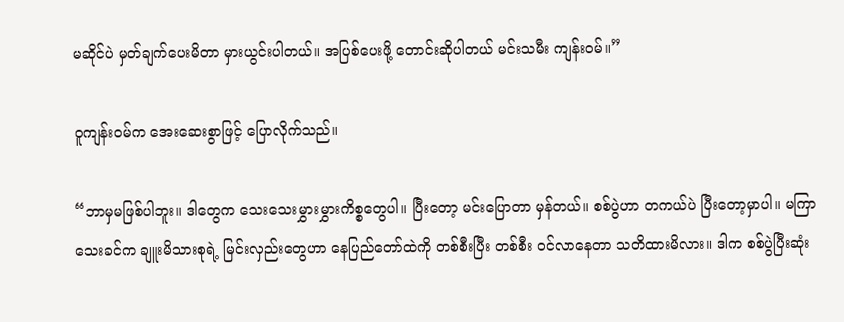မဆိုင်ပဲ မှတ်ချက်ပေးမိတာ မှားယွင်းပါတယ်။ အပြစ်ပေးဖို့ တောင်းဆိုပါတယ် မင်းသမီး ကျန်းဝမ်။”

ဝူကျန်းဝမ်က အေးဆေးစွာဖြင့် ပြောလိုက်သည်။

“ဘာမှမဖြစ်ပါဘူး။ ဒါတွေက သေးသေးမွှားမွှားကိစ္စတွေပါ။ ပြီးတော့ မင်းပြောတာ မှန်တယ်။ စစ်ပွဲဟာ တကယ်ပဲ ပြီးတော့မှာပါ။ မကြာသေးခင်က ချူးမိသားစုရဲ့ မြင်းလှည်းတွေဟာ နေပြည်တော်ထဲကို တစ်စီးပြီး တစ်စီး ဝင်လာနေတာ သတိထားမိလား။ ဒါက စစ်ပွဲပြီးဆုံး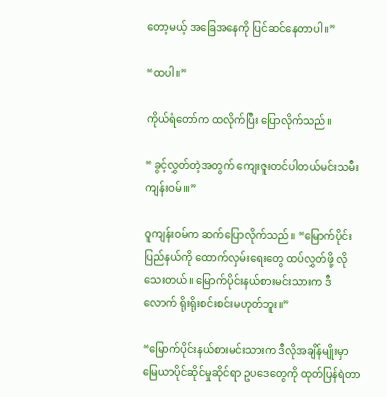တော့မယ့် အခြေအနေကို ပြင်ဆင်နေတာပါ။”

“ထပါ။”

ကိုယ်ရံတော်က ထလိုက်ပြီး ပြောလိုက်သည်။

“ ခွင့်လွှတ်တဲ့အတွက် ကျေးဇူးတင်ပါတယ်မင်းသမီး ကျန်းဝမ်၊။”

ဝူကျန်းဝမ်က ဆက်ပြောလိုက်သည်။ “မြောက်ပိုင်းပြည်နယ်ကို ထောက်လှမ်းရေးတွေ ထပ်လွှတ်ဖို့ လိုသေးတယ်။ မြောက်ပိုင်းနယ်စားမင်းသားက ဒီလောက် ရိုးရိုးစင်းစင်းမဟုတ်ဘူး။”

“မြောက်ပိုင်းနယ်စားမင်းသားက ဒီလိုအချိန်မျိုးမှာ မြေယာပိုင်ဆိုင်မှုဆိုင်ရာ ဥပဒေတွေကို ထုတ်ပြန်ရဲတာ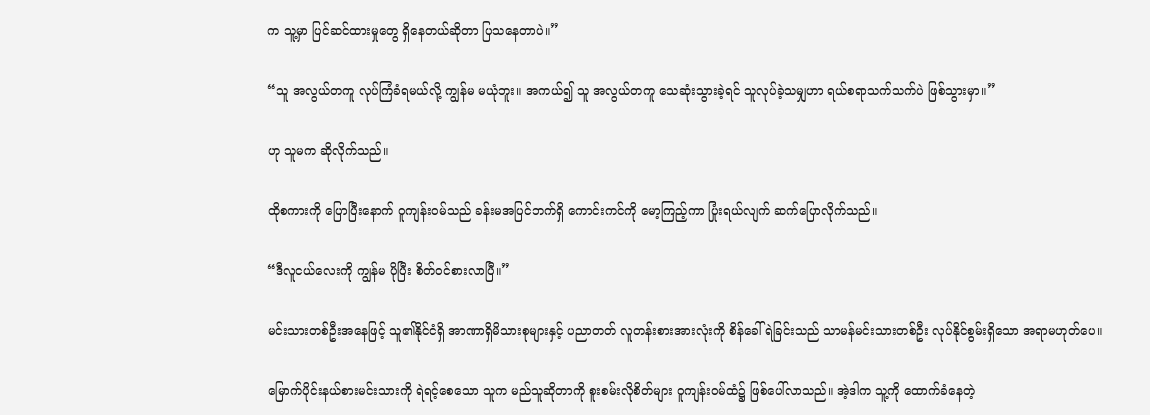က သူ့မှာ ပြင်ဆင်ထားမှုတွေ ရှိနေတယ်ဆိုတာ ပြသနေတာပဲ။”

“သူ အလွယ်တကူ လုပ်ကြံခံရမယ်လို့ ကျွန်မ မယုံဘူး။ အကယ်၍ သူ အလွယ်တကူ သေဆုံးသွားခဲ့ရင် သူလုပ်ခဲ့သမျှဟာ ရယ်စရာသက်သက်ပဲ ဖြစ်သွားမှာ။”

ဟု သူမက ဆိုလိုက်သည်။

ထိုစကားကို ပြောပြီးနောက် ဝူကျန်းဝမ်သည် ခန်းမအပြင်ဘက်ရှိ ကောင်းကင်ကို မော့ကြည့်ကာ ပြုံးရယ်လျက် ဆက်ပြောလိုက်သည်။

“ဒီလူငယ်လေးကို ကျွန်မ ပိုပြီး စိတ်ဝင်စားလာပြီ။”

မင်းသားတစ်ဦးအနေဖြင့် သူ၏နိုင်ငံရှိ အာဏာရှိမိသားစုများနှင့် ပညာတတ် လူတန်းစားအားလုံးကို စိန်ခေါ်ရဲခြင်းသည် သာမန်မင်းသားတစ်ဦး လုပ်နိုင်စွမ်းရှိသော အရာမဟုတ်ပေ။

မြောက်ပိုင်းနယ်စားမင်းသားကို ရဲရင့်စေသော သူက မည်သူဆိုတာကို စူးစမ်းလိုစိတ်များ ဝူကျန်းဝမ်ထံ၌ ဖြစ်ပေါ်လာသည်။ အဲ့ဒါက သူ့ကို ထောက်ခံနေတဲ့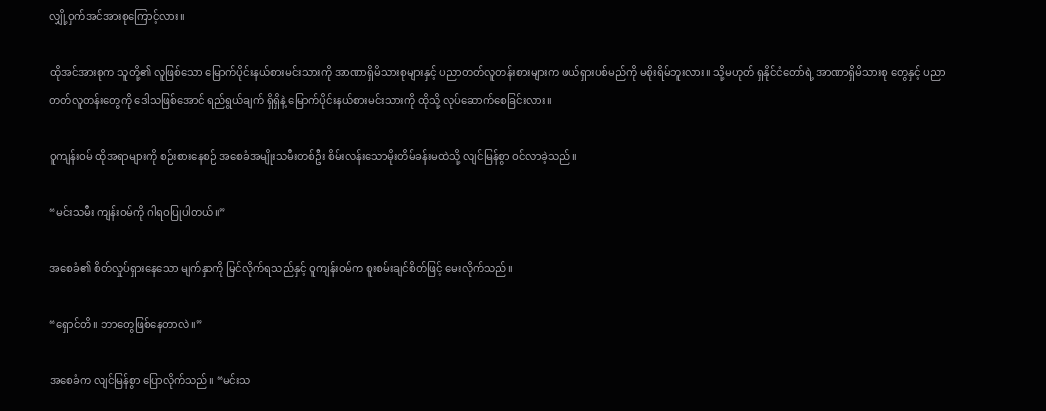လျှို့ဝှက်အင်အားစုကြောင့်လား။

ထိုအင်အားစုက သူတို့၏ လူဖြစ်သော မြောက်ပိုင်းနယ်စားမင်းသားကို အာဏာရှိမိသားစုများနှင့် ပညာတတ်လူတန်းစားများက ဖယ်ရှားပစ်မည်ကို မစိုးရိမ်ဘူးလား။ သို့မဟုတ် ရှနိုင်ငံတော်ရဲ့ အာဏာရှိမိသားစု တွေနှင့် ပညာတတ်လူတန်းတွေကို ဒေါသဖြစ်အောင် ရည်ရွယ်ချက် ရှိရှိနဲ့ မြောက်ပိုင်းနယ်စားမင်းသားကို ထိုသို့ လုပ်ဆောက်စေခြင်းလား။

ဝူကျန်းဝမ် ထိုအရာများကို စဉ်းစားနေစဉ် အစေခံအမျိုးသမီးတစ်ဦး စိမ်းလန်းသောမိုးတိမ်ခန်းမထဲသို့ လျင်မြန်စွာ ဝင်လာခဲ့သည်။

“မင်းသမီး ကျန်းဝမ်ကို ဂါရဝပြုပါတယ်။”

အစေခံ၏ စိတ်လှုပ်ရှားနေသော မျက်နှာကို မြင်လိုက်ရသည်နှင့် ဝူကျန်းဝမ်က စူးစမ်းချင်စိတ်ဖြင့် မေးလိုက်သည်။

“ရှောင်တိ။ ဘာတွေဖြစ်နေတာလဲ။”

အစေခံက လျင်မြန်စွာ ပြောလိုက်သည်။ “မင်းသ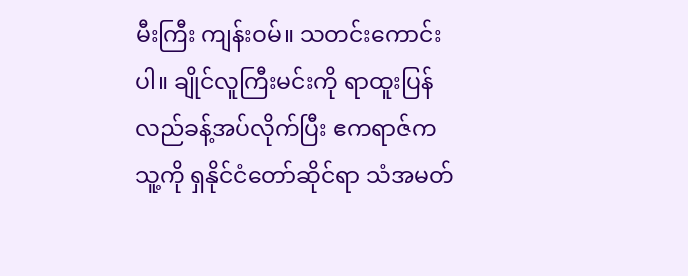မီးကြီး ကျန်းဝမ်။ သတင်းကောင်းပါ။ ချိုင်လူကြီးမင်းကို ရာထူးပြန်လည်ခန့်အပ်လိုက်ပြီး ဧကရာဇ်က သူ့ကို ရှနိုင်ငံတော်ဆိုင်ရာ သံအမတ်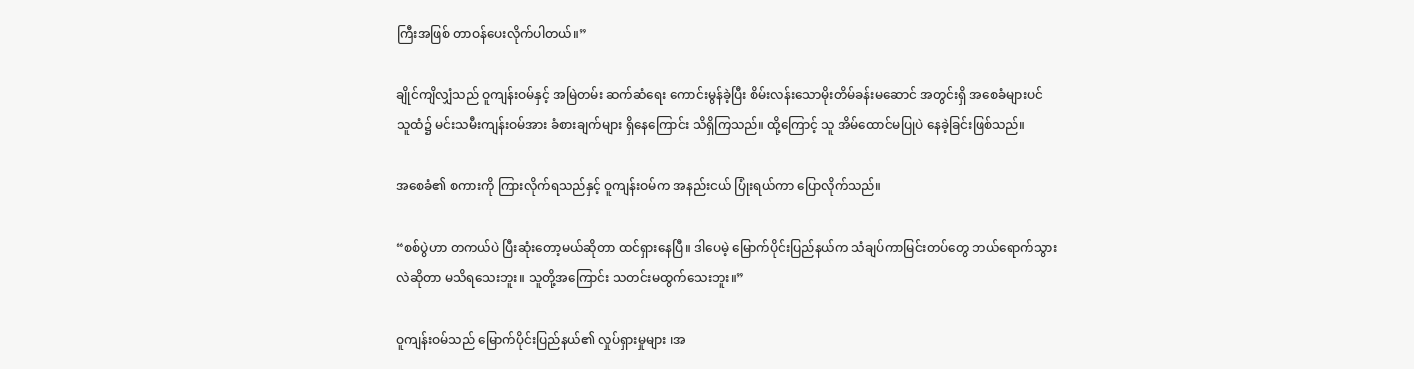ကြီးအဖြစ် တာဝန်ပေးလိုက်ပါတယ်။”

ချိုင်ကျိလျှံသည် ဝူကျန်းဝမ်နှင့် အမြဲတမ်း ဆက်ဆံရေး ကောင်းမွန်ခဲ့ပြီး စိမ်းလန်း‌သောမိုးတိမ်ခန်းမ‌ဆောင် အတွင်းရှိ အစေခံများပင် သူထံ၌ မင်းသမီးကျန်းဝမ်အား ခံစားချက်များ ရှိနေကြောင်း သိရှိကြသည်။ ထို့ကြောင့် သူ အိမ်ထောင်မပြုပဲ နေခဲ့ခြင်းဖြစ်သည်။

အစေခံ၏ စကားကို ကြားလိုက်ရသည်နှင့် ဝူကျန်းဝမ်က အနည်းငယ် ပြုံးရယ်ကာ ပြောလိုက်သည်။

“စစ်ပွဲဟာ တကယ်ပဲ ပြီးဆုံးတော့မယ်ဆိုတာ ထင်ရှားနေပြီ။ ဒါပေမဲ့ မြောက်ပိုင်းပြည်နယ်က သံချပ်ကာမြင်းတပ်တွေ ဘယ်ရောက်သွားလဲဆိုတာ မသိရသေးဘူး။ သူတို့အကြောင်း သတင်းမထွက်သေးဘူး။”

ဝူကျန်းဝမ်သည် မြောက်ပိုင်းပြည်နယ်၏ လှုပ်ရှားမှုများ ၊အ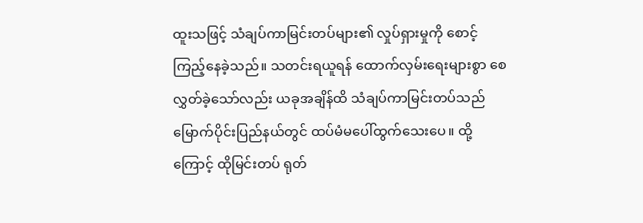ထူးသဖြင့် သံချပ်ကာမြင်းတပ်များ၏ လှုပ်ရှားမှုကို စောင့်ကြည့်နေခဲ့သည်။ သတင်းရယူရန် ထောက်လှမ်းရေးများစွာ စေလွှတ်ခဲ့သော်လည်း ယခုအချိန်ထိ သံချပ်ကာမြင်းတပ်သည် မြောက်ပိုင်းပြည်နယ်တွင် ထပ်မံမပေါ်ထွက်သေးပေ။ ထို့ကြောင့် ထိုမြင်းတပ် ရုတ်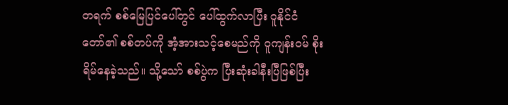တရက် စစ်မြေပြင်ပေါ်တွင် ပေါ်ထွက်လာပြီး ဝူနိုင်ငံတော်၏ စစ်တပ်ကို အံ့အားသင့်စေမည်ကို ဝူကျန်းဝမ် စိုးရိမ်နေခဲ့သည်။ သို့သော် စစ်ပွဲက ပြီးဆုံးခါနီးပြီဖြစ်ပြီး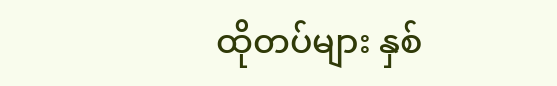ထိုတပ်များ နှစ်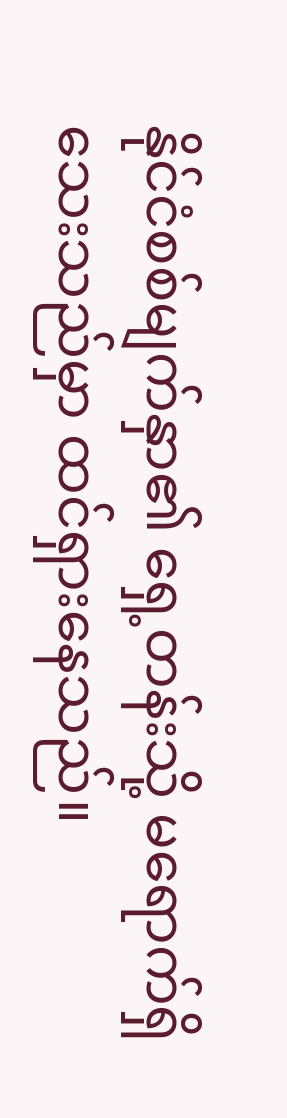နိုင်ငံစစ်မျက်နှာ၏ ရှေ့တန်းသို့ မရောက်ရှိသေးသည်မှာ ထင်ရှားနေသည်။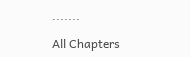.......

All Chapters